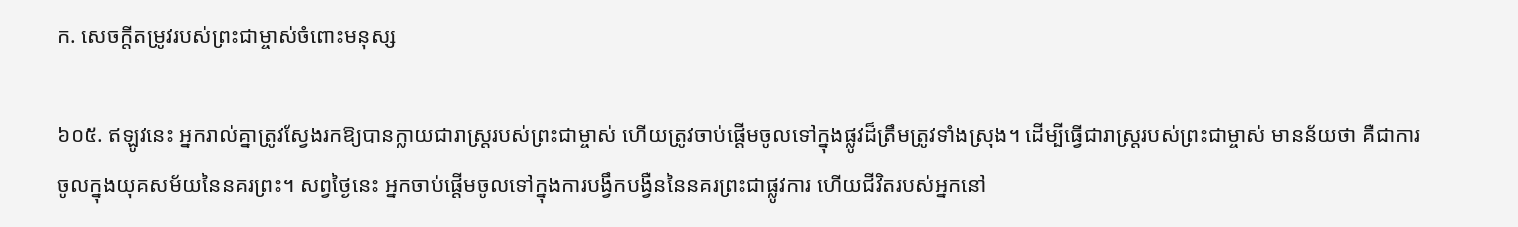ក. សេចក្តីតម្រូវរបស់ព្រះជាម្ចាស់ចំពោះមនុស្ស

៦០៥. ឥឡូវនេះ អ្នករាល់គ្នាត្រូវស្វែងរកឱ្យបានក្លាយជារាស្ដ្ររបស់ព្រះជាម្ចាស់ ហើយត្រូវចាប់ផ្ដើមចូលទៅក្នុងផ្លូវដ៏ត្រឹមត្រូវទាំងស្រុង។ ដើម្បីធ្វើជារាស្ដ្ររបស់ព្រះជាម្ចាស់ មានន័យថា គឺជាការចូលក្នុងយុគសម័យនៃនគរព្រះ។ សព្វថ្ងៃនេះ អ្នកចាប់ផ្ដើមចូលទៅក្នុងការបង្វឹកបង្វឺននៃនគរព្រះជាផ្លូវការ ហើយជីវិតរបស់អ្នកនៅ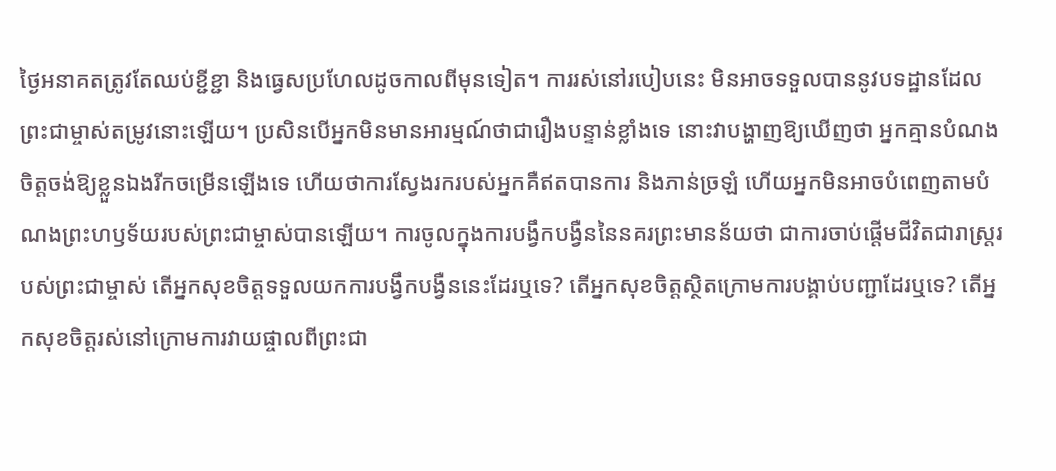ថ្ងៃអនាគតត្រូវតែឈប់ខ្ជីខ្ជា និងធ្វេសប្រហែលដូចកាលពីមុនទៀត។ ការរស់នៅរបៀបនេះ មិនអាចទទួលបាននូវបទដ្ឋានដែលព្រះជាម្ចាស់តម្រូវនោះឡើយ។ ប្រសិនបើអ្នកមិនមានអារម្មណ៍ថាជារឿងបន្ទាន់ខ្លាំងទេ នោះវាបង្ហាញឱ្យឃើញថា អ្នកគ្មានបំណងចិត្ដចង់ឱ្យខ្លួនឯងរីកចម្រើនឡើងទេ ហើយថាការស្វែងរករបស់អ្នកគឺឥតបានការ និងភាន់ច្រឡំ ហើយអ្នកមិនអាចបំពេញតាមបំណងព្រះហឫទ័យរបស់ព្រះជាម្ចាស់បានឡើយ។ ការចូលក្នុងការបង្វឹកបង្វឺននៃនគរព្រះមានន័យថា ជាការចាប់ផ្ដើមជីវិតជារាស្ដ្ររបស់ព្រះជាម្ចាស់ តើអ្នកសុខចិត្ដទទួលយកការបង្វឹកបង្វឺននេះដែរឬទេ? តើអ្នកសុខចិត្ដស្ថិតក្រោមការបង្គាប់បញ្ជាដែរឬទេ? តើអ្នកសុខចិត្ដរស់នៅក្រោមការវាយផ្ចាលពីព្រះជា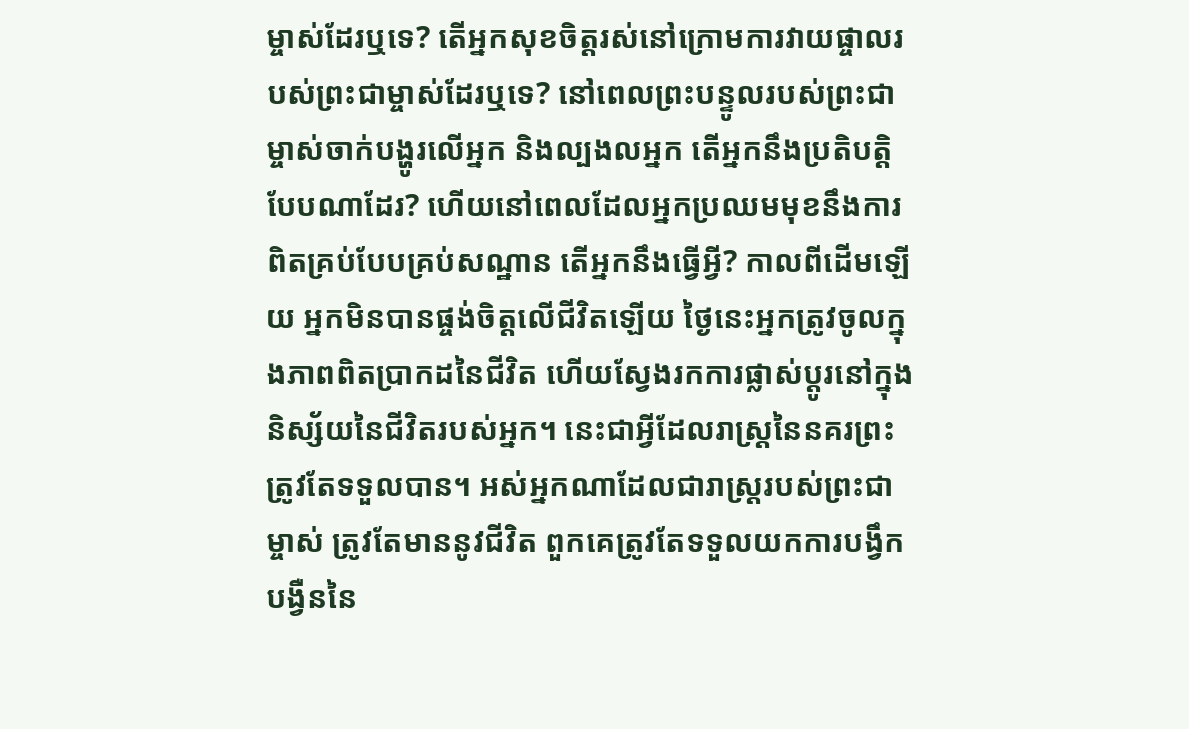ម្ចាស់ដែរឬទេ? តើអ្នកសុខចិត្ដរស់នៅក្រោមការវាយផ្ចាលរបស់ព្រះជាម្ចាស់ដែរឬទេ? នៅពេលព្រះបន្ទូលរបស់ព្រះជាម្ចាស់ចាក់បង្ហូរលើអ្នក និងល្បងលអ្នក តើអ្នកនឹងប្រតិបត្ដិបែបណាដែរ? ហើយនៅពេលដែលអ្នកប្រឈមមុខនឹងការពិតគ្រប់បែបគ្រប់សណ្ឋាន តើអ្នកនឹងធ្វើអ្វី? កាលពីដើមឡើយ អ្នកមិនបានផ្ចង់ចិត្ដលើជីវិតឡើយ ថ្ងៃនេះអ្នកត្រូវចូលក្នុងភាពពិតប្រាកដនៃជីវិត ហើយស្វែងរកការផ្លាស់ប្ដូរនៅក្នុងនិស្ស័យនៃជីវិតរបស់អ្នក។ នេះជាអ្វីដែលរាស្ដ្រនៃនគរព្រះត្រូវតែទទួលបាន។ អស់អ្នកណាដែលជារាស្ដ្ររបស់ព្រះជាម្ចាស់ ត្រូវតែមាននូវជីវិត ពួកគេត្រូវតែទទួលយកការបង្វឹកបង្វឺននៃ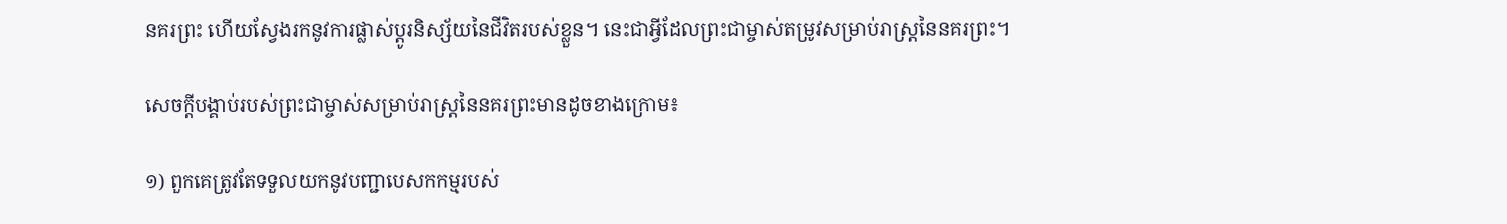នគរព្រះ ហើយស្វែងរកនូវការផ្លាស់ប្ដូរនិស្ស័យនៃជីវិតរបស់ខ្លួន។ នេះជាអ្វីដែលព្រះជាម្ចាស់តម្រូវសម្រាប់រាស្ដ្រនៃនគរព្រះ។

សេចក្ដីបង្គាប់របស់ព្រះជាម្ចាស់សម្រាប់រាស្ដ្រនៃនគរព្រះមានដូចខាងក្រោម៖

១) ពួកគេត្រូវតែទទួលយកនូវបញ្ជាបេសកកម្មរបស់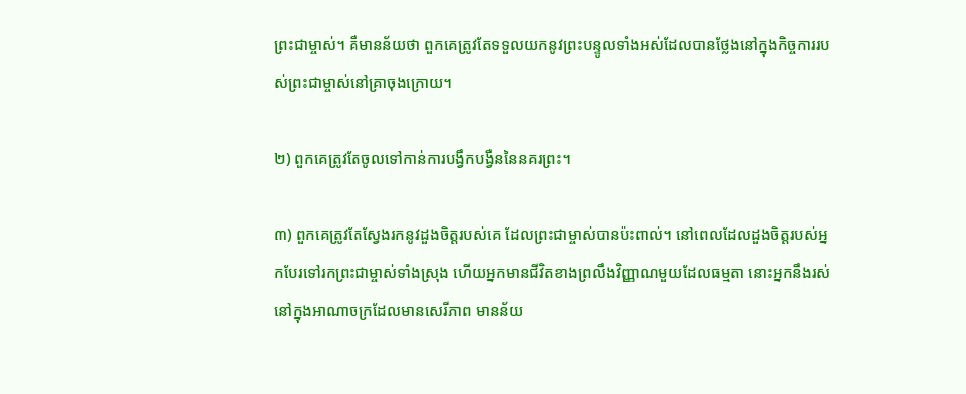ព្រះជាម្ចាស់។ គឺមានន័យថា ពួកគេត្រូវតែទទួលយកនូវព្រះបន្ទូលទាំងអស់ដែលបានថ្លែងនៅក្នុងកិច្ចការរបស់ព្រះជាម្ចាស់នៅគ្រាចុងក្រោយ។

២) ពួកគេត្រូវតែចូលទៅកាន់ការបង្វឹកបង្វឺននៃនគរព្រះ។

៣) ពួកគេត្រូវតែស្វែងរកនូវដួងចិត្តរបស់គេ ដែលព្រះជាម្ចាស់បានប៉ះពាល់។ នៅពេលដែលដួងចិត្តរបស់អ្នកបែរទៅរកព្រះជាម្ចាស់ទាំងស្រុង ហើយអ្នកមានជីវិតខាងព្រលឹងវិញ្ញាណមួយដែលធម្មតា នោះអ្នកនឹងរស់នៅក្នុងអាណាចក្រដែលមានសេរីភាព មានន័យ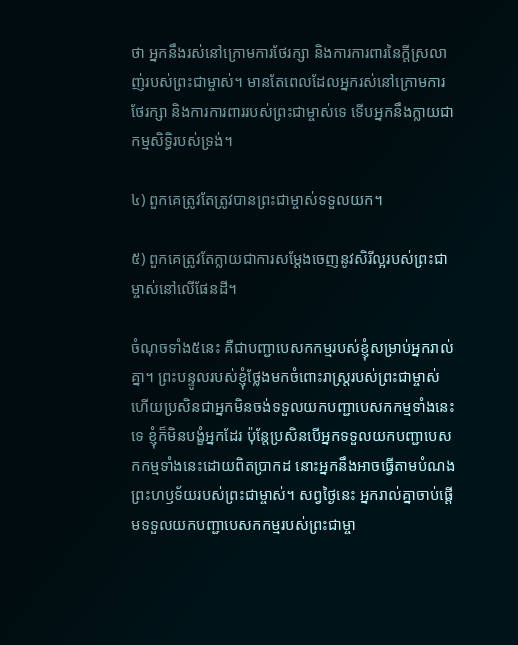ថា អ្នកនឹងរស់នៅក្រោមការថែរក្សា និងការការពារនៃក្តីស្រលាញ់របស់ព្រះជាម្ចាស់។ មានតែពេលដែលអ្នករស់នៅក្រោមការថែរក្សា និងការការពាររបស់ព្រះជាម្ចាស់ទេ ទើបអ្នកនឹងក្លាយជាកម្មសិទ្ធិរបស់ទ្រង់។

៤) ពួកគេត្រូវតែត្រូវបានព្រះជាម្ចាស់ទទួលយក។

៥) ពួកគេត្រូវតែក្លាយជាការសម្ដែងចេញនូវសិរីល្អរបស់ព្រះជាម្ចាស់នៅលើផែនដី។

ចំណុចទាំង៥នេះ គឺជាបញ្ជាបេសកកម្មរបស់ខ្ញុំសម្រាប់អ្នករាល់គ្នា។ ព្រះបន្ទូលរបស់ខ្ញុំថ្លែងមកចំពោះរាស្ត្ររបស់ព្រះជាម្ចាស់ ហើយប្រសិនជាអ្នកមិនចង់ទទួលយកបញ្ជាបេសកកម្មទាំងនេះទេ ខ្ញុំក៏មិនបង្ខំអ្នកដែរ ប៉ុន្តែប្រសិនបើអ្នកទទួលយកបញ្ជាបេសកកម្មទាំងនេះដោយពិតប្រាកដ នោះអ្នកនឹងអាចធ្វើតាមបំណងព្រះហឫទ័យរបស់ព្រះជាម្ចាស់។ សព្វថ្ងៃនេះ អ្នករាល់គ្នាចាប់ផ្តើមទទួលយកបញ្ជាបេសកកម្មរបស់ព្រះជាម្ចា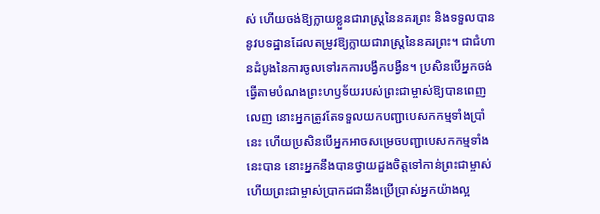ស់ ហើយចង់ឱ្យក្លាយខ្លួនជារាស្ត្រនៃនគរព្រះ និងទទួលបាននូវបទដ្ឋានដែលតម្រូវឱ្យក្លាយជារាស្ត្រនៃនគរព្រះ។ ជាជំហានដំបូងនៃការចូលទៅរកការបង្វឹកបង្វឺន។ ប្រសិនបើអ្នកចង់ធ្វើតាមបំណងព្រះហឫទ័យរបស់ព្រះជាម្ចាស់ឱ្យបានពេញលេញ នោះអ្នកត្រូវតែទទួលយកបញ្ជាបេសកកម្មទាំងប្រាំនេះ ហើយប្រសិនបើអ្នកអាចសម្រេចបញ្ជាបេសកកម្មទាំងនេះបាន នោះអ្នកនឹងបានថ្វាយដួងចិត្តទៅកាន់ព្រះជាម្ចាស់ ហើយព្រះជាម្ចាស់ប្រាកដជានឹងប្រើប្រាស់អ្នកយ៉ាងល្អ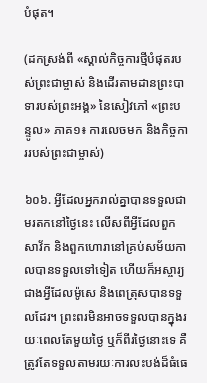បំផុត។

(ដកស្រង់ពី «ស្គាល់កិច្ចការថ្មីបំផុតរបស់ព្រះជាម្ចាស់ និងដើរតាមដានព្រះបាទារបស់ព្រះអង្គ» នៃសៀវភៅ «ព្រះបន្ទូល» ភាគ១៖ ការលេចមក និងកិច្ចការរបស់ព្រះជាម្ចាស់)

៦០៦. អ្វីដែលអ្នករាល់គ្នាបានទទួលជាមរតកនៅថ្ងៃនេះ លើសពីអ្វីដែលពួកសាវ័ក និងពួកហោរានៅគ្រប់សម័យកាលបានទទួលទៅទៀត ហើយក៏អស្ចារ្យជាងអ្វីដែលម៉ូសេ និងពេត្រុសបានទទួលដែរ។ ព្រះពរមិនអាចទទួលបានក្នុងរយៈពេលតែមួយថ្ងៃ ឬក៏ពីរថ្ងៃនោះទេ គឺត្រូវតែទទួលតាមរយៈការលះបង់ដ៏ធំធេ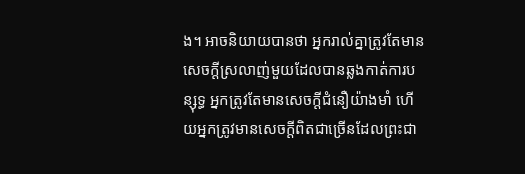ង។ អាចនិយាយបានថា អ្នករាល់គ្នាត្រូវតែមានសេចក្ដីស្រលាញ់មួយដែលបានឆ្លងកាត់ការបន្សុទ្ធ អ្នកត្រូវតែមានសេចក្ដីជំនឿយ៉ាងមាំ ហើយអ្នកត្រូវមានសេចក្ដីពិតជាច្រើនដែលព្រះជា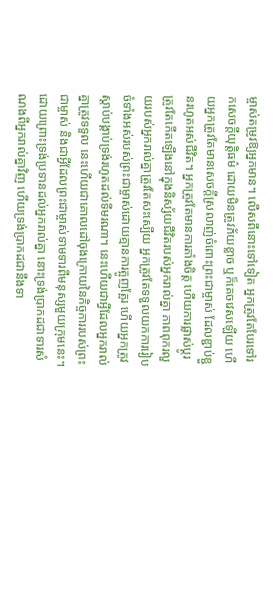ម្ចាស់តម្រូវឱ្យអ្នកមាន។ លើសពីនោះទៅទៀត អ្នកត្រូវតែបែរទៅរកសេចក្ដីយុត្តិធម៌ ដោយមិនត្រូវភ័យខ្លាច ឬក៏គេចវេសឡើយ ហើយអ្នកត្រូវតែមានសេចក្ដីស្រលាញ់ចំពោះព្រះជាម្ចាស់ ដែលខ្ជាប់ខ្ជួនរហូតអស់ជីវិត។ អ្នកត្រូវតែមានការតាំងចិត្ត ហើយការផ្លាស់ប្ដូរត្រូវតែកើតឡើងនៅក្នុងនិស្ស័យជីវិតរបស់អ្នករាល់គ្នា ភាពពុករលួយរបស់អ្នករាល់គ្នាត្រូវតែសះស្បើយ អ្នកត្រូវតែទទួលយកការរៀបចំទាំងអស់របស់ព្រះជាម្ចាស់ដោយគ្មានការត្អូញត្អែរ ហើយអ្នកត្រូវស្ដាប់បង្គាប់ទ្រង់រហូតដល់ទីមរណា។ នេះហើយជាអ្វីដែលអ្នករាល់គ្នាត្រូវទទួល នេះហើយជាគោលដៅចុងក្រោយនៃកិច្ចការរបស់ព្រះជាម្ចាស់ និងជាអ្វីដែលព្រះជាម្ចាស់ទាមទារពីមនុស្សមួយក្រុមនេះ។ ដោយព្រោះទ្រង់ប្រទានដល់អ្នករាល់គ្នា នោះទ្រង់ប្រាកដជាទារសំណងពីអ្នករាល់គ្នាវិញ ហើយទ្រង់ប្រាកដជានឹងទា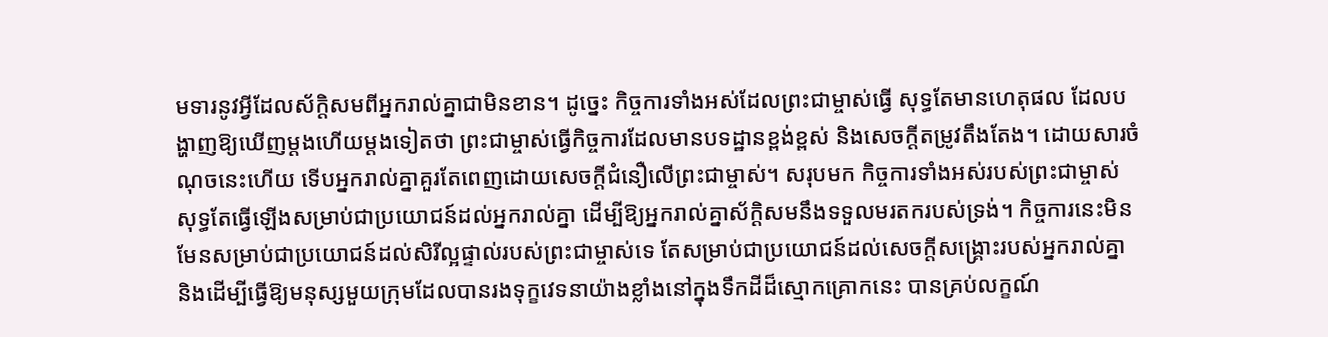មទារនូវអ្វីដែលស័ក្ដិសមពីអ្នករាល់គ្នាជាមិនខាន។ ដូច្នេះ កិច្ចការទាំងអស់ដែលព្រះជាម្ចាស់ធ្វើ សុទ្ធតែមានហេតុផល ដែលបង្ហាញឱ្យឃើញម្ដងហើយម្ដងទៀតថា ព្រះជាម្ចាស់ធ្វើកិច្ចការដែលមានបទដ្ឋានខ្ពង់ខ្ពស់ និងសេចក្ដីតម្រូវតឹងតែង។ ដោយសារចំណុចនេះហើយ ទើបអ្នករាល់គ្នាគួរតែពេញដោយសេចក្ដីជំនឿលើព្រះជាម្ចាស់។ សរុបមក កិច្ចការទាំងអស់របស់ព្រះជាម្ចាស់ សុទ្ធតែធ្វើឡើងសម្រាប់ជាប្រយោជន៍ដល់អ្នករាល់គ្នា ដើម្បីឱ្យអ្នករាល់គ្នាស័ក្ដិសមនឹងទទួលមរតករបស់ទ្រង់។ កិច្ចការនេះមិនមែនសម្រាប់ជាប្រយោជន៍ដល់សិរីល្អផ្ទាល់របស់ព្រះជាម្ចាស់ទេ តែសម្រាប់ជាប្រយោជន៍ដល់សេចក្ដីសង្គ្រោះរបស់អ្នករាល់គ្នា និងដើម្បីធ្វើឱ្យមនុស្សមួយក្រុមដែលបានរងទុក្ខវេទនាយ៉ាងខ្លាំងនៅក្នុងទឹកដីដ៏ស្មោកគ្រោកនេះ បានគ្រប់លក្ខណ៍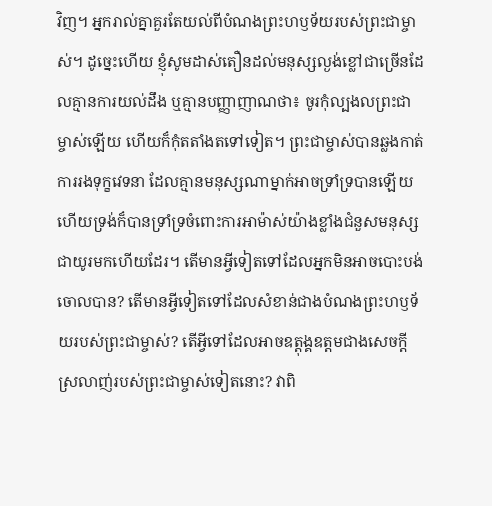វិញ។ អ្នករាល់គ្នាគួរតែយល់ពីបំណងព្រះហឫទ័យរបស់ព្រះជាម្ចាស់។ ដូច្នេះហើយ ខ្ញុំសូមដាស់តឿនដល់មនុស្សល្ងង់ខ្លៅជាច្រើនដែលគ្មានការយល់ដឹង ឬគ្មានបញ្ញាញាណថា៖ ចូរកុំល្បងលព្រះជាម្ចាស់ឡើយ ហើយក៏កុំតតាំងតទៅទៀត។ ព្រះជាម្ចាស់បានឆ្លងកាត់ការរងទុក្ខវេទនា ដែលគ្មានមនុស្សណាម្នាក់អាចទ្រាំទ្របានឡើយ ហើយទ្រង់ក៏បានទ្រាំទ្រចំពោះការអាម៉ាស់យ៉ាងខ្លាំងជំនួសមនុស្សជាយូរមកហើយដែរ។ តើមានអ្វីទៀតទៅដែលអ្នកមិនអាចបោះបង់ចោលបាន? តើមានអ្វីទៀតទៅដែលសំខាន់ជាងបំណងព្រះហឫទ័យរបស់ព្រះជាម្ចាស់? តើអ្វីទៅដែលអាចឧត្ដុង្គឧត្ដមជាងសេចក្ដីស្រលាញ់របស់ព្រះជាម្ចាស់ទៀតនោះ? វាពិ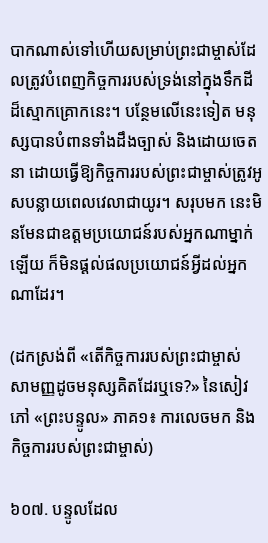បាកណាស់ទៅហើយសម្រាប់ព្រះជាម្ចាស់ដែលត្រូវបំពេញកិច្ចការរបស់ទ្រង់នៅក្នុងទឹកដីដ៏ស្មោកគ្រោកនេះ។ បន្ថែមលើនេះទៀត មនុស្សបានបំពានទាំងដឹងច្បាស់ និងដោយចេតនា ដោយធ្វើឱ្យកិច្ចការរបស់ព្រះជាម្ចាស់ត្រូវអូសបន្លាយពេលវេលាជាយូរ។ សរុបមក នេះមិនមែនជាឧត្តមប្រយោជន៍របស់អ្នកណាម្នាក់ឡើយ ក៏មិនផ្ដល់ផលប្រយោជន៍អ្វីដល់អ្នកណាដែរ។

(ដកស្រង់ពី «តើកិច្ចការរបស់ព្រះជាម្ចាស់ សាមញ្ញដូចមនុស្សគិតដែរឬទេ?» នៃសៀវភៅ «ព្រះបន្ទូល» ភាគ១៖ ការលេចមក និងកិច្ចការរបស់ព្រះជាម្ចាស់)

៦០៧. បន្ទូលដែល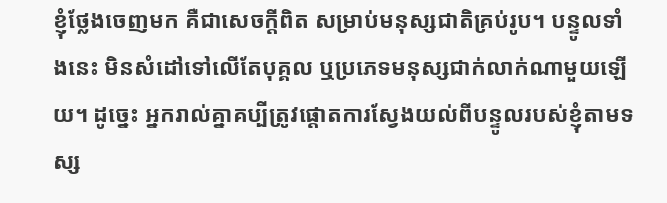ខ្ញុំថ្លែងចេញមក គឺជាសេចក្តីពិត សម្រាប់មនុស្សជាតិគ្រប់រូប។ បន្ទូលទាំងនេះ មិនសំដៅទៅលើតែបុគ្គល ឬប្រភេទមនុស្សជាក់លាក់ណាមួយឡើយ។ ដូច្នេះ អ្នករាល់គ្នាគប្បីត្រូវផ្តោតការស្វែងយល់ពីបន្ទូលរបស់ខ្ញុំតាមទស្ស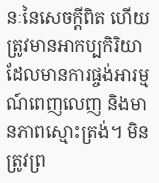នៈនៃសេចក្តីពិត ហើយត្រូវមានអាកប្បកិរិយាដែលមានការផ្ចង់អារម្មណ៍ពេញលេញ និងមានភាពស្មោះត្រង់។ មិនត្រូវព្រ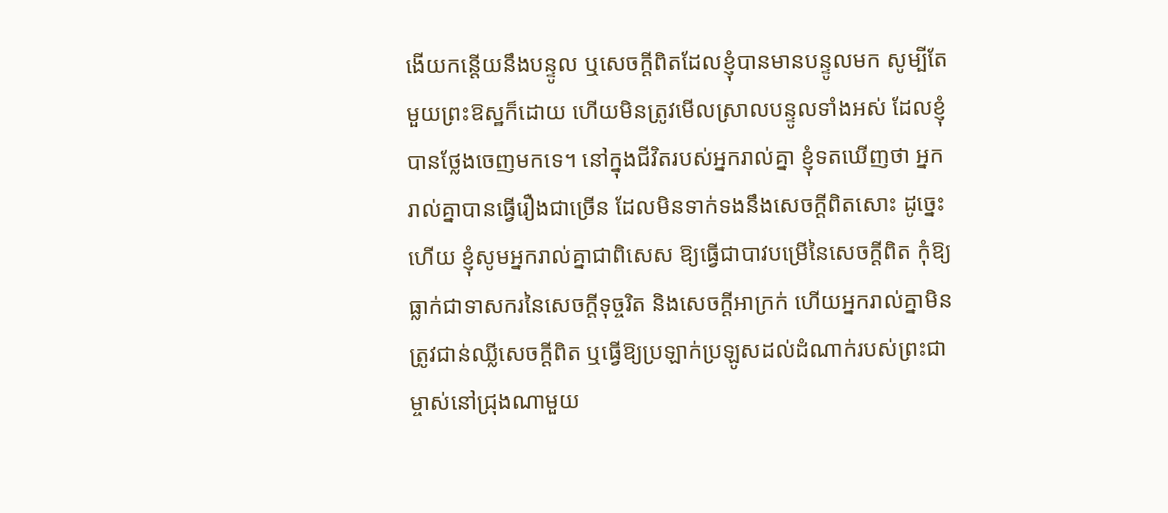ងើយកន្តើយនឹងបន្ទូល ឬសេចក្តីពិតដែលខ្ញុំបានមានបន្ទូលមក សូម្បីតែមួយព្រះឱស្ឋក៏ដោយ ហើយមិនត្រូវមើលស្រាលបន្ទូលទាំងអស់ ដែលខ្ញុំបានថ្លែងចេញមកទេ។ នៅក្នុងជីវិតរបស់អ្នករាល់គ្នា ខ្ញុំទតឃើញថា អ្នករាល់គ្នាបានធ្វើរឿងជាច្រើន ដែលមិនទាក់ទងនឹងសេចក្ដីពិតសោះ ដូច្នេះហើយ ខ្ញុំសូមអ្នករាល់គ្នាជាពិសេស ឱ្យធ្វើជាបាវបម្រើនៃសេចក្តីពិត កុំឱ្យធ្លាក់ជាទាសករនៃសេចក្ដីទុច្ចរិត និងសេចក្តីអាក្រក់ ហើយអ្នករាល់គ្នាមិនត្រូវជាន់ឈ្លីសេចក្តីពិត ឬធ្វើឱ្យប្រឡាក់ប្រឡូសដល់ដំណាក់របស់ព្រះជាម្ចាស់នៅជ្រុងណាមួយ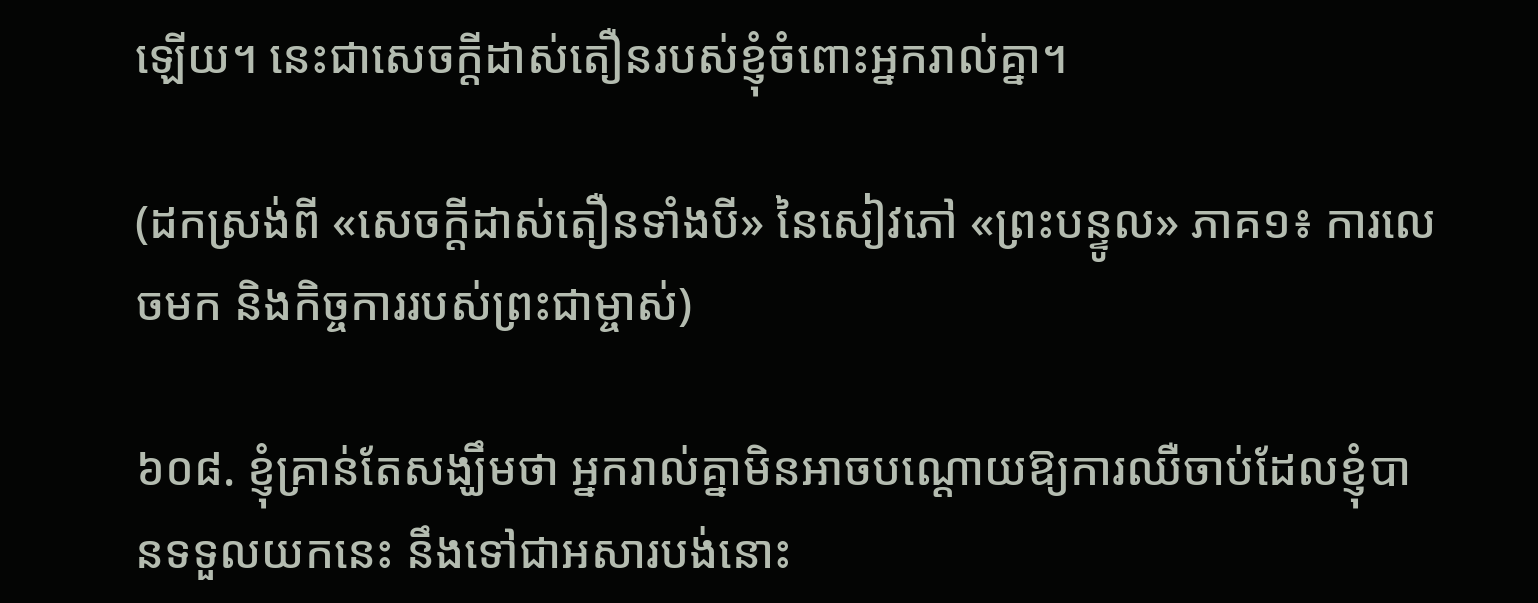ឡើយ។ នេះជាសេចក្ដីដាស់តឿនរបស់ខ្ញុំចំពោះអ្នករាល់គ្នា។

(ដកស្រង់ពី «សេចក្ដីដាស់តឿនទាំងបី» នៃសៀវភៅ «ព្រះបន្ទូល» ភាគ១៖ ការលេចមក និងកិច្ចការរបស់ព្រះជាម្ចាស់)

៦០៨. ខ្ញុំគ្រាន់តែសង្ឃឹមថា អ្នករាល់គ្នាមិនអាចបណ្ដោយឱ្យការឈឺចាប់ដែលខ្ញុំបានទទួលយកនេះ នឹងទៅជាអសារបង់នោះ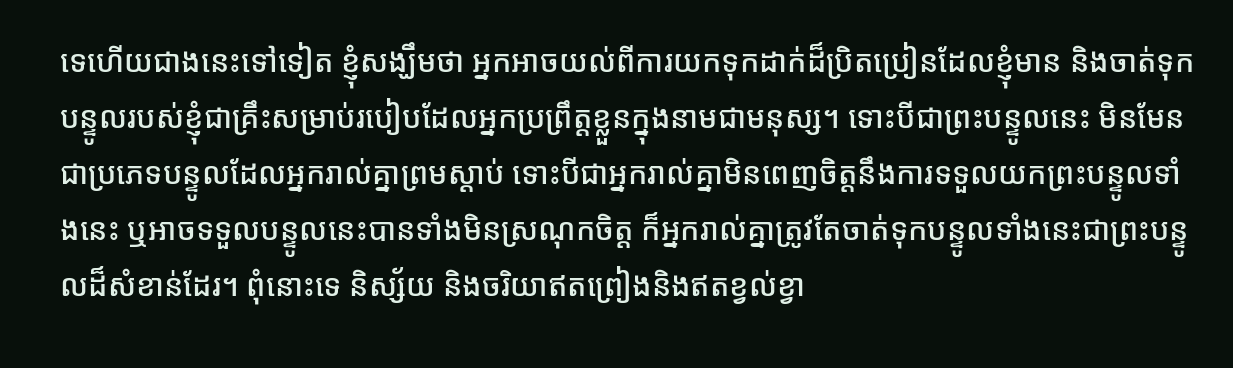ទេហើយជាងនេះទៅទៀត ខ្ញុំសង្ឃឹមថា អ្នកអាចយល់ពីការយកទុកដាក់ដ៏ប្រិតប្រៀនដែលខ្ញុំមាន និងចាត់ទុកបន្ទូលរបស់ខ្ញុំជាគ្រឹះសម្រាប់របៀបដែលអ្នកប្រព្រឹត្តខ្លួនក្នុងនាមជាមនុស្ស។ ទោះបីជាព្រះបន្ទូលនេះ មិនមែនជាប្រភេទបន្ទូលដែលអ្នករាល់គ្នាព្រមស្ដាប់ ទោះបីជាអ្នករាល់គ្នាមិនពេញចិត្តនឹងការទទួលយកព្រះបន្ទូលទាំងនេះ ឬអាចទទួលបន្ទូលនេះបានទាំងមិនស្រណុកចិត្ត ក៏អ្នករាល់គ្នាត្រូវតែចាត់ទុកបន្ទូលទាំងនេះជាព្រះបន្ទូលដ៏សំខាន់ដែរ។ ពុំនោះទេ និស្ស័យ និងចរិយាឥតព្រៀងនិងឥតខ្វល់ខ្វា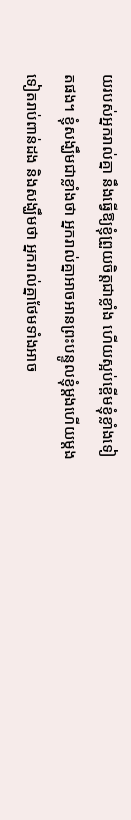យរបស់អ្នករាល់គ្នា នឹងធ្វើឱ្យខ្ញុំព្រួយចិត្តជាខ្លាំង ហើយស្អប់ខ្ពើមខ្ញុំខ្លាំងទៀតផង។ ខ្ញុំសង្ឃឹមជាខ្លាំងថា អ្នករាល់គ្នាអាចអានព្រះបន្ទូលខ្ញុំម្ដងហើយម្ដងទៀតរាប់ពាន់ដង និងសង្ឃឹមថា អ្នករាល់គ្នាថែមទាំងអាច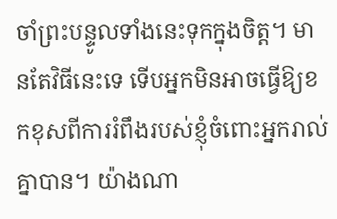ចាំព្រះបន្ទូលទាំងនេះទុកក្នុងចិត្ត។ មានតែវិធីនេះទេ ទើបអ្នកមិនអាចធ្វើឱ្យខកខុសពីការរំពឹងរបស់ខ្ញុំចំពោះអ្នករាល់គ្នាបាន។ យ៉ាងណា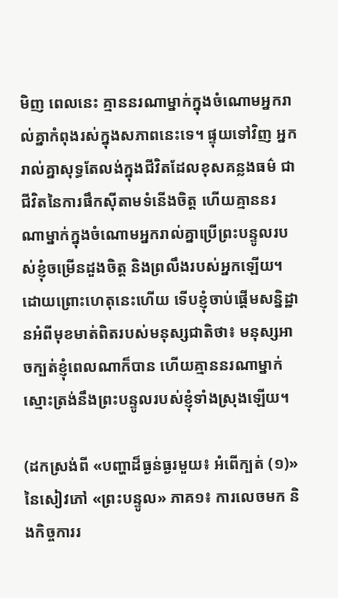មិញ ពេលនេះ គ្មាននរណាម្នាក់ក្នុងចំណោមអ្នករាល់គ្នាកំពុងរស់ក្នុងសភាពនេះទេ។ ផ្ទុយទៅវិញ អ្នករាល់គ្នាសុទ្ធតែលង់ក្នុងជីវិតដែលខុសគន្លងធម៌ ជាជីវិតនៃការផឹកស៊ីតាមទំនើងចិត្ត ហើយគ្មាននរណាម្នាក់ក្នុងចំណោមអ្នករាល់គ្នាប្រើព្រះបន្ទូលរបស់ខ្ញុំចម្រើនដួងចិត្ត និងព្រលឹងរបស់អ្នកឡើយ។ ដោយព្រោះហេតុនេះហើយ ទើបខ្ញុំចាប់ផ្ដើមសន្និដ្ឋានអំពីមុខមាត់ពិតរបស់មនុស្សជាតិថា៖ មនុស្សអាចក្បត់ខ្ញុំពេលណាក៏បាន ហើយគ្មាននរណាម្នាក់ស្មោះត្រង់នឹងព្រះបន្ទូលរបស់ខ្ញុំទាំងស្រុងឡើយ។

(ដកស្រង់ពី «បញ្ហាដ៏ធ្ងន់ធ្ងរមួយ៖ អំពើក្បត់ (១)» នៃសៀវភៅ «ព្រះបន្ទូល» ភាគ១៖ ការលេចមក និងកិច្ចការរ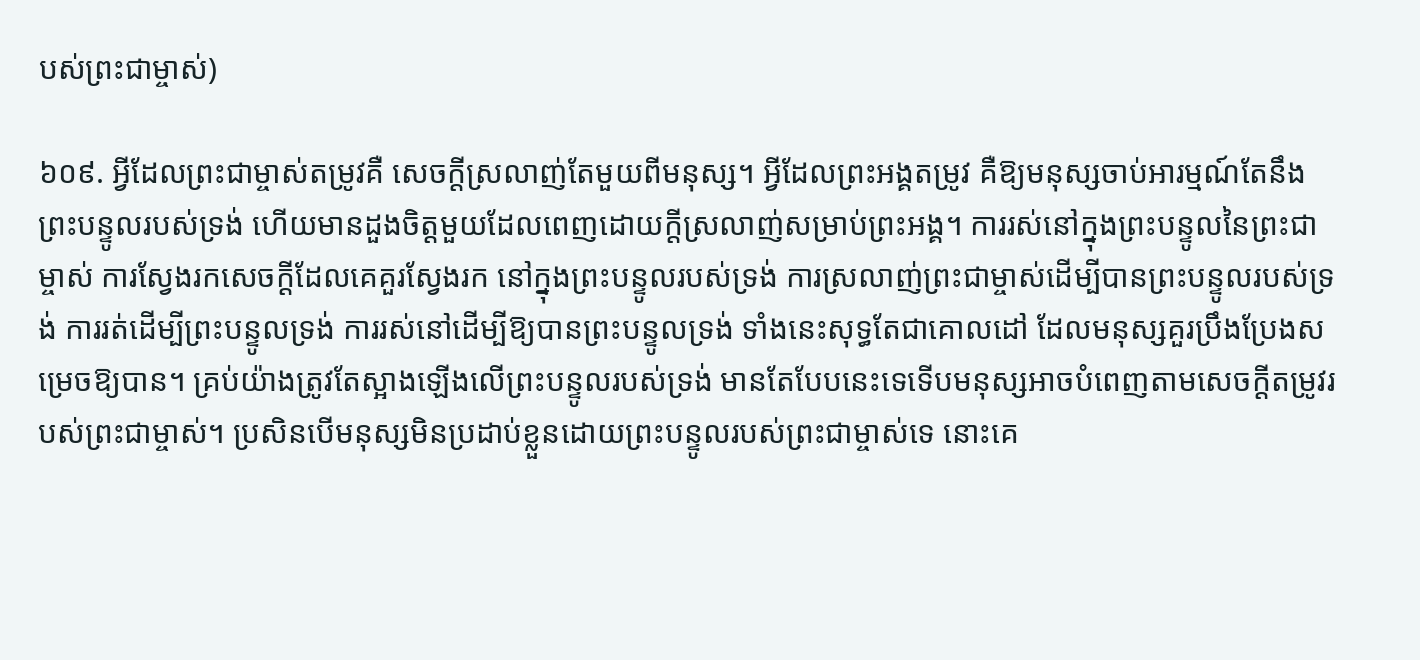បស់ព្រះជាម្ចាស់)

៦០៩. អ្វីដែលព្រះជាម្ចាស់តម្រូវគឺ សេចក្ដីស្រលាញ់តែមួយពីមនុស្ស។ អ្វីដែលព្រះអង្គតម្រូវ គឺឱ្យមនុស្សចាប់អារម្មណ៍តែនឹងព្រះបន្ទូលរបស់ទ្រង់ ហើយមានដួងចិត្ដមួយដែលពេញដោយក្ដីស្រលាញ់សម្រាប់ព្រះអង្គ។ ការរស់នៅក្នុងព្រះបន្ទូលនៃព្រះជាម្ចាស់ ការស្វែងរកសេចក្ដីដែលគេគួរស្វែងរក នៅក្នុងព្រះបន្ទូលរបស់ទ្រង់ ការស្រលាញ់ព្រះជាម្ចាស់ដើម្បីបានព្រះបន្ទូលរបស់ទ្រង់ ការរត់ដើម្បីព្រះបន្ទូលទ្រង់ ការរស់នៅដើម្បីឱ្យបានព្រះបន្ទូលទ្រង់ ទាំងនេះសុទ្ធតែជាគោលដៅ ដែលមនុស្សគួរប្រឹងប្រែងសម្រេចឱ្យបាន។ គ្រប់យ៉ាងត្រូវតែស្អាងឡើងលើព្រះបន្ទូលរបស់ទ្រង់ មានតែបែបនេះទេទើបមនុស្សអាចបំពេញតាមសេចក្ដីតម្រូវរបស់ព្រះជាម្ចាស់។ ប្រសិនបើមនុស្សមិនប្រដាប់ខ្លួនដោយព្រះបន្ទូលរបស់ព្រះជាម្ចាស់ទេ នោះគេ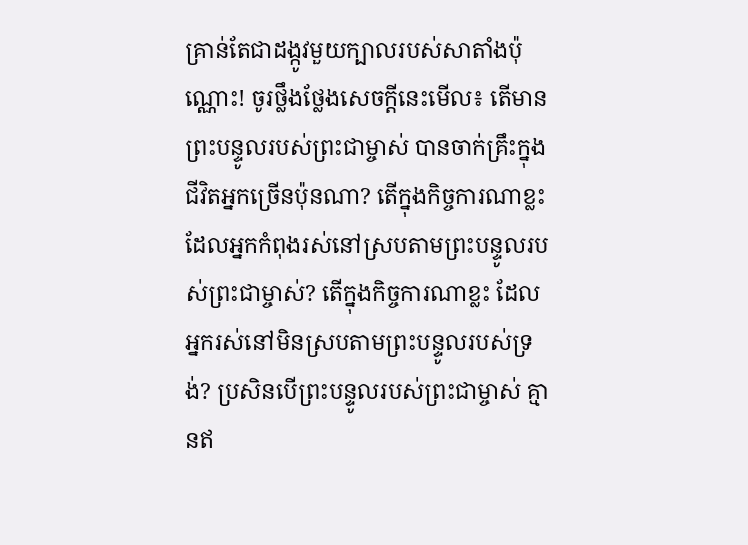គ្រាន់តែជាដង្កូវមួយក្បាលរបស់សាតាំងប៉ុណ្ណោះ! ចូរថ្លឹងថ្លែងសេចក្ដីនេះមើល៖ តើមានព្រះបន្ទូលរបស់ព្រះជាម្ចាស់ បានចាក់គ្រឹះក្នុងជីវិតអ្នកច្រើនប៉ុនណា? តើក្នុងកិច្ចការណាខ្លះ ដែលអ្នកកំពុងរស់នៅស្របតាមព្រះបន្ទូលរបស់ព្រះជាម្ចាស់? តើក្នុងកិច្ចការណាខ្លះ ដែលអ្នករស់នៅមិនស្របតាមព្រះបន្ទូលរបស់ទ្រង់? ប្រសិនបើព្រះបន្ទូលរបស់ព្រះជាម្ចាស់ គ្មានឥ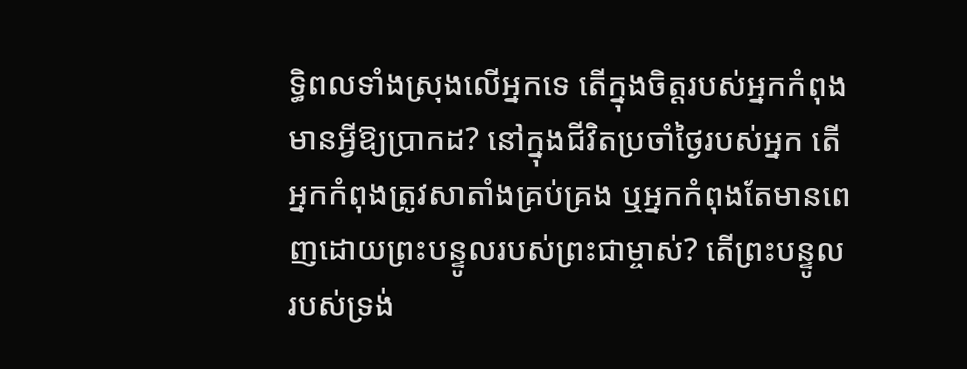ទ្ធិពលទាំងស្រុងលើអ្នកទេ តើក្នុងចិត្ដរបស់អ្នកកំពុងមានអ្វីឱ្យប្រាកដ? នៅក្នុងជីវិតប្រចាំថ្ងៃរបស់អ្នក តើអ្នកកំពុងត្រូវសាតាំងគ្រប់គ្រង ឬអ្នកកំពុងតែមានពេញដោយព្រះបន្ទូលរបស់ព្រះជាម្ចាស់? តើព្រះបន្ទូលរបស់ទ្រង់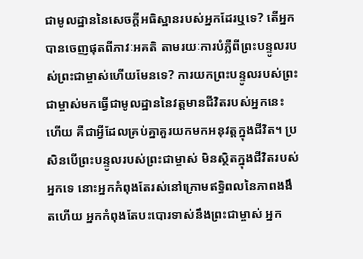ជាមូលដ្ឋាននៃសេចក្ដីអធិស្ឋានរបស់អ្នកដែរឬទេ? តើអ្នកបានចេញផុតពីភាវៈអគតិ តាមរយៈការបំភ្លឺពីព្រះបន្ទូលរបស់ព្រះជាម្ចាស់ហើយមែនទេ? ការយកព្រះបន្ទូលរបស់ព្រះជាម្ចាស់មកធ្វើជាមូលដ្ឋាននៃវត្ដមានជីវិតរបស់អ្នកនេះហើយ គឺជាអ្វីដែលគ្រប់គ្នាគួរយកមកអនុវត្តក្នុងជីវិត។ ប្រសិនបើព្រះបន្ទូលរបស់ព្រះជាម្ចាស់ មិនស្ថិតក្នុងជីវិតរបស់អ្នកទេ នោះអ្នកកំពុងតែរស់នៅក្រោមឥទ្ធិពលនៃភាពងងឹតហើយ អ្នកកំពុងតែបះបោរទាស់នឹងព្រះជាម្ចាស់ អ្នក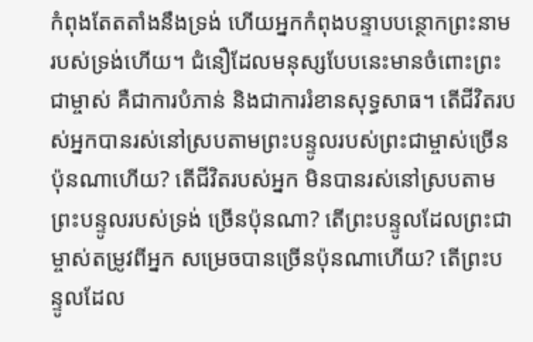កំពុងតែតតាំងនឹងទ្រង់ ហើយអ្នកកំពុងបន្ទាបបន្ថោកព្រះនាមរបស់ទ្រង់ហើយ។ ជំនឿដែលមនុស្សបែបនេះមានចំពោះព្រះជាម្ចាស់ គឺជាការបំភាន់ និងជាការរំខានសុទ្ធសាធ។ តើជីវិតរបស់អ្នកបានរស់នៅស្របតាមព្រះបន្ទូលរបស់ព្រះជាម្ចាស់ច្រើនប៉ុនណាហើយ? តើជីវិតរបស់អ្នក មិនបានរស់នៅស្របតាមព្រះបន្ទូលរបស់ទ្រង់ ច្រើនប៉ុនណា? តើព្រះបន្ទូលដែលព្រះជាម្ចាស់តម្រូវពីអ្នក សម្រេចបានច្រើនប៉ុនណាហើយ? តើព្រះបន្ទូលដែល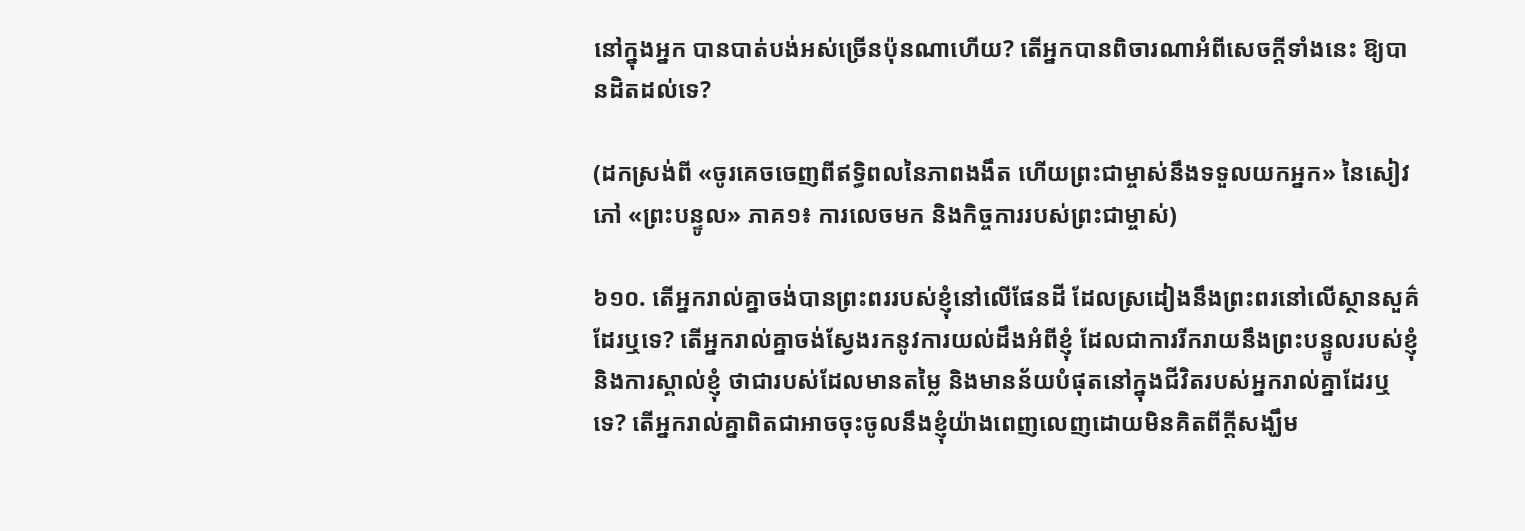នៅក្នុងអ្នក បានបាត់បង់អស់ច្រើនប៉ុនណាហើយ? តើអ្នកបានពិចារណាអំពីសេចក្ដីទាំងនេះ ឱ្យបានដិតដល់ទេ?

(ដកស្រង់ពី «ចូរគេចចេញពីឥទ្ធិពលនៃភាពងងឹត ហើយព្រះជាម្ចាស់នឹងទទួលយកអ្នក» នៃសៀវភៅ «ព្រះបន្ទូល» ភាគ១៖ ការលេចមក និងកិច្ចការរបស់ព្រះជាម្ចាស់)

៦១០. តើអ្នករាល់គ្នាចង់បានព្រះពររបស់ខ្ញុំនៅលើផែនដី ដែលស្រដៀងនឹងព្រះពរនៅលើស្ថានសួគ៌ដែរឬទេ? តើអ្នករាល់គ្នាចង់ស្វែងរកនូវការយល់ដឹងអំពីខ្ញុំ ដែលជាការរីករាយនឹងព្រះបន្ទូលរបស់ខ្ញុំ និងការស្គាល់ខ្ញុំ ថាជារបស់ដែលមានតម្លៃ និងមានន័យបំផុតនៅក្នុងជីវិតរបស់អ្នករាល់គ្នាដែរឬទេ? តើអ្នករាល់គ្នាពិតជាអាចចុះចូលនឹងខ្ញុំយ៉ាងពេញលេញដោយមិនគិតពីក្ដីសង្ឃឹម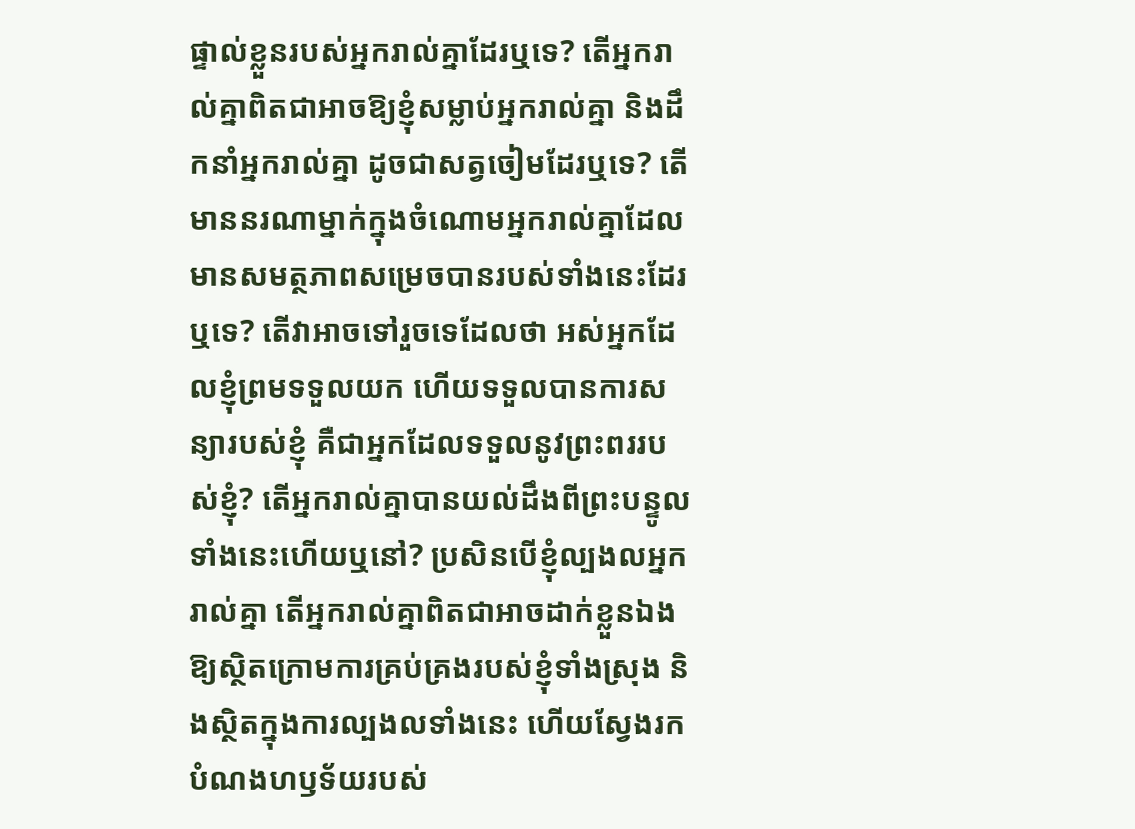ផ្ទាល់ខ្លួនរបស់អ្នករាល់គ្នាដែរឬទេ? តើអ្នករាល់គ្នាពិតជាអាចឱ្យខ្ញុំសម្លាប់អ្នករាល់គ្នា និងដឹកនាំអ្នករាល់គ្នា ដូចជាសត្វចៀមដែរឬទេ? តើមាននរណាម្នាក់ក្នុងចំណោមអ្នករាល់គ្នាដែលមានសមត្ថភាពសម្រេចបានរបស់ទាំងនេះដែរឬទេ? តើវាអាចទៅរួចទេដែលថា អស់អ្នកដែលខ្ញុំព្រមទទួលយក ហើយទទួលបានការសន្យារបស់ខ្ញុំ គឺជាអ្នកដែលទទួលនូវព្រះពររបស់ខ្ញុំ? តើអ្នករាល់គ្នាបានយល់ដឹងពីព្រះបន្ទូលទាំងនេះហើយឬនៅ? ប្រសិនបើខ្ញុំល្បងលអ្នករាល់គ្នា តើអ្នករាល់គ្នាពិតជាអាចដាក់ខ្លួនឯងឱ្យស្ថិតក្រោមការគ្រប់គ្រងរបស់ខ្ញុំទាំងស្រុង និងស្ថិតក្នុងការល្បងលទាំងនេះ ហើយស្វែងរកបំណងហឫទ័យរបស់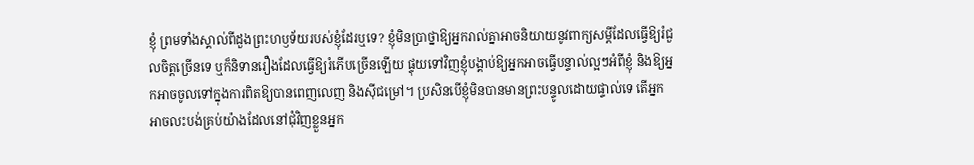ខ្ញុំ ព្រមទាំងស្គាល់ពីដួងព្រះហឫទ័យរបស់ខ្ញុំដែរឬទេ? ខ្ញុំមិនប្រាថ្នាឱ្យអ្នករាល់គ្នាអាចនិយាយនូវពាក្យសម្ដីដែលធ្វើឱ្យរំជួលចិត្តច្រើនទេ ឬក៏និទានរឿងដែលធ្វើឱ្យរំភើបច្រើនឡើយ ផ្ទុយទៅវិញខ្ញុំបង្គាប់ឱ្យអ្នកអាចធ្វើបន្ទាល់ល្អៗអំពីខ្ញុំ និងឱ្យអ្នកអាចចូលទៅក្នុងការពិតឱ្យបានពេញលេញ និងស៊ីជម្រៅ។ ប្រសិនបើខ្ញុំមិនបានមានព្រះបន្ទូលដោយផ្ទាល់ទេ តើអ្នកអាចលះបង់គ្រប់យ៉ាងដែលនៅជុំវិញខ្លួនអ្នក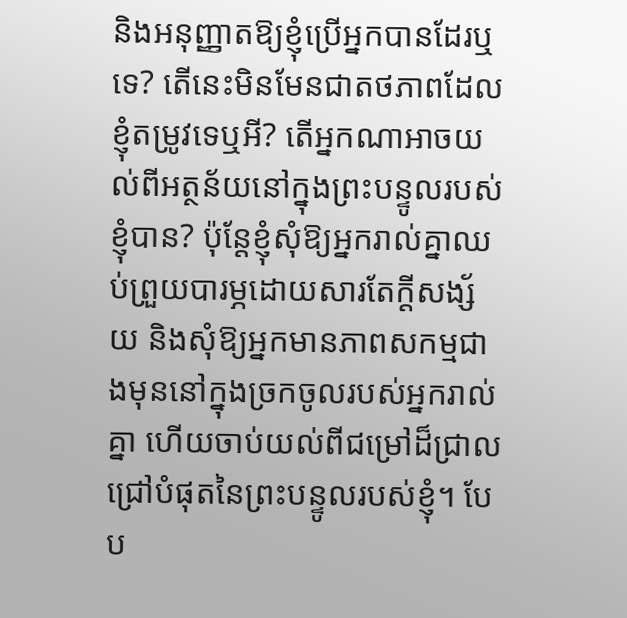និងអនុញ្ញាតឱ្យខ្ញុំប្រើអ្នកបានដែរឬទេ? តើនេះមិនមែនជាតថភាពដែលខ្ញុំតម្រូវទេឬអី? តើអ្នកណាអាចយល់ពីអត្ថន័យនៅក្នុងព្រះបន្ទូលរបស់ខ្ញុំបាន? ប៉ុន្តែខ្ញុំសុំឱ្យអ្នករាល់គ្នាឈប់ព្រួយបារម្ភដោយសារតែក្ដីសង្ស័យ និងសុំឱ្យអ្នកមានភាពសកម្មជាងមុននៅក្នុងច្រកចូលរបស់អ្នករាល់គ្នា ហើយចាប់យល់ពីជម្រៅដ៏ជ្រាលជ្រៅបំផុតនៃព្រះបន្ទូលរបស់ខ្ញុំ។ បែប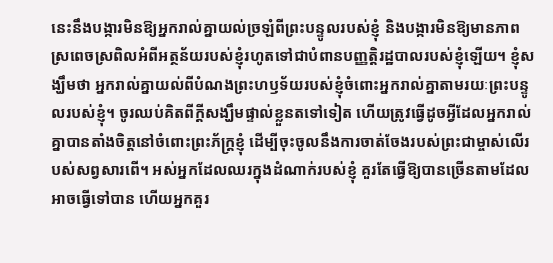នេះនឹងបង្ការមិនឱ្យអ្នករាល់គ្នាយល់ច្រឡំពីព្រះបន្ទូលរបស់ខ្ញុំ និងបង្ការមិនឱ្យមានភាពស្រពេចស្រពិលអំពីអត្ថន័យរបស់ខ្ញុំរហូតទៅជាបំពានបញ្ញត្តិរដ្ឋបាលរបស់ខ្ញុំឡើយ។ ខ្ញុំសង្ឃឹមថា អ្នករាល់គ្នាយល់ពីបំណងព្រះហឫទ័យរបស់ខ្ញុំចំពោះអ្នករាល់គ្នាតាមរយៈព្រះបន្ទូលរបស់ខ្ញុំ។ ចូរឈប់គិតពីក្ដីសង្ឃឹមផ្ទាល់ខ្លួនតទៅទៀត ហើយត្រូវធ្វើដូចអ្វីដែលអ្នករាល់គ្នាបានតាំងចិត្តនៅចំពោះព្រះភ័ក្ត្រខ្ញុំ ដើម្បីចុះចូលនឹងការចាត់ចែងរបស់ព្រះជាម្ចាស់លើរបស់សព្វសារពើ។ អស់អ្នកដែលឈរក្នុងដំណាក់របស់ខ្ញុំ គួរតែធ្វើឱ្យបានច្រើនតាមដែលអាចធ្វើទៅបាន ហើយអ្នកគួរ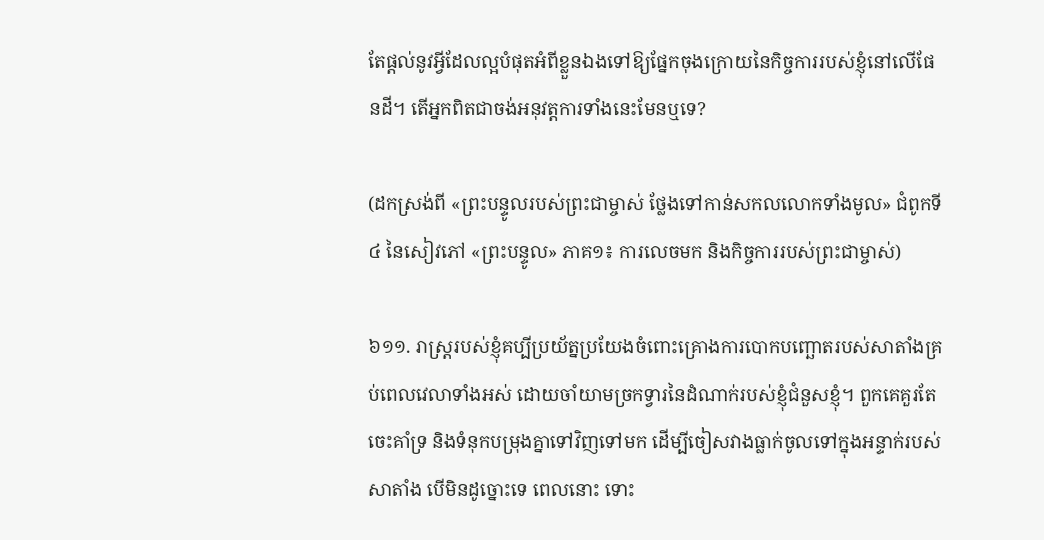តែផ្ដល់នូវអ្វីដែលល្អបំផុតអំពីខ្លួនឯងទៅឱ្យផ្នែកចុងក្រោយនៃកិច្ចការរបស់ខ្ញុំនៅលើផែនដី។ តើអ្នកពិតជាចង់អនុវត្តការទាំងនេះមែនឬទេ?

(ដកស្រង់ពី «ព្រះបន្ទូលរបស់ព្រះជាម្ចាស់ ថ្លែងទៅកាន់សកលលោកទាំងមូល» ជំពូកទី ៤ នៃសៀវភៅ «ព្រះបន្ទូល» ភាគ១៖ ការលេចមក និងកិច្ចការរបស់ព្រះជាម្ចាស់)

៦១១. រាស្ត្ររបស់ខ្ញុំគប្បីប្រយ័ត្នប្រយែងចំពោះគ្រោងការបោកបញ្ឆោតរបស់សាតាំងគ្រប់ពេលវេលាទាំងអស់ ដោយចាំយាមច្រកទ្វារនៃដំណាក់របស់ខ្ញុំជំនួសខ្ញុំ។ ពួកគេគួរតែចេះគាំទ្រ និងទំនុកបម្រុងគ្នាទៅវិញទៅមក ដើម្បីចៀសវាងធ្លាក់ចូលទៅក្នុងអន្ទាក់របស់សាតាំង បើមិនដូច្នោះទេ ពេលនោះ ទោះ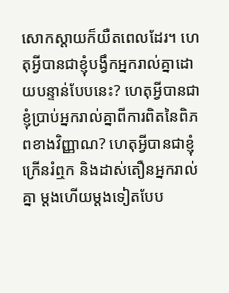សោកស្ដាយក៏យឺតពេលដែរ។ ហេតុអ្វីបានជាខ្ញុំបង្វឹកអ្នករាល់គ្នាដោយបន្ទាន់បែបនេះ? ហេតុអ្វីបានជាខ្ញុំប្រាប់អ្នករាល់គ្នាពីការពិតនៃពិភពខាងវិញ្ញាណ? ហេតុអ្វីបានជាខ្ញុំក្រើនរំឮក និងដាស់តឿនអ្នករាល់គ្នា ម្ដងហើយម្ដងទៀតបែប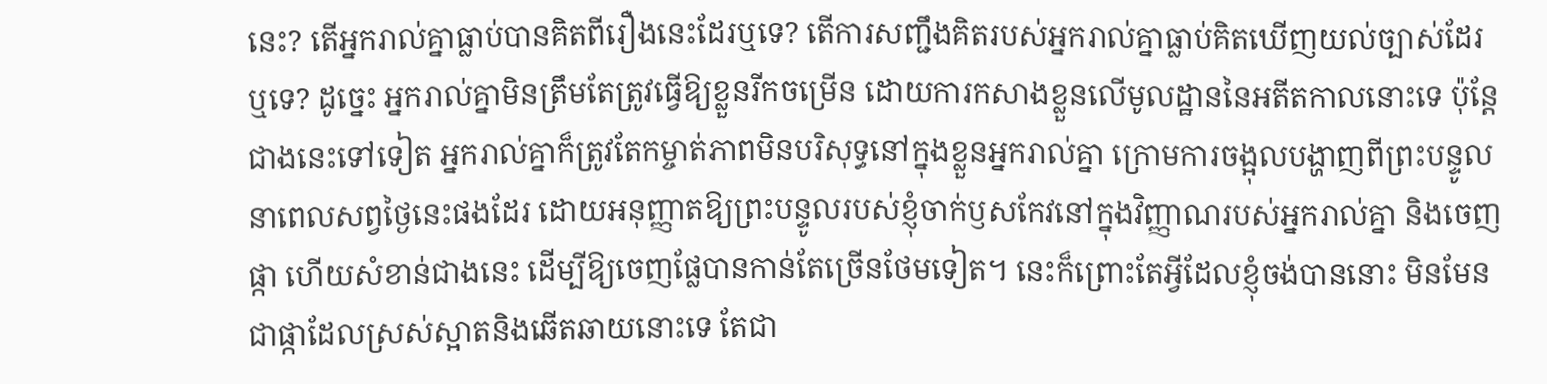នេះ? តើអ្នករាល់គ្នាធ្លាប់បានគិតពីរឿងនេះដែរឬទេ? តើការសញ្ជឹងគិតរបស់អ្នករាល់គ្នាធ្លាប់គិតឃើញយល់ច្បាស់ដែរឬទេ? ដូច្នេះ អ្នករាល់គ្នាមិនត្រឹមតែត្រូវធ្វើឱ្យខ្លួនរីកចម្រើន ដោយការកសាងខ្លួនលើមូលដ្ឋាននៃអតីតកាលនោះទេ ប៉ុន្តែជាងនេះទៅទៀត អ្នករាល់គ្នាក៏ត្រូវតែកម្ចាត់ភាពមិនបរិសុទ្ធនៅក្នុងខ្លួនអ្នករាល់គ្នា ក្រោមការចង្អុលបង្ហាញពីព្រះបន្ទូលនាពេលសព្វថ្ងៃនេះផងដែរ ដោយអនុញ្ញាតឱ្យព្រះបន្ទូលរបស់ខ្ញុំចាក់ឫសកែវនៅក្នុងវិញ្ញាណរបស់អ្នករាល់គ្នា និងចេញផ្កា ហើយសំខាន់ជាងនេះ ដើម្បីឱ្យចេញផ្លែបានកាន់តែច្រើនថែមទៀត។ នេះក៏ព្រោះតែអ្វីដែលខ្ញុំចង់បាននោះ មិនមែនជាផ្កាដែលស្រស់ស្អាតនិងឆើតឆាយនោះទេ តែជា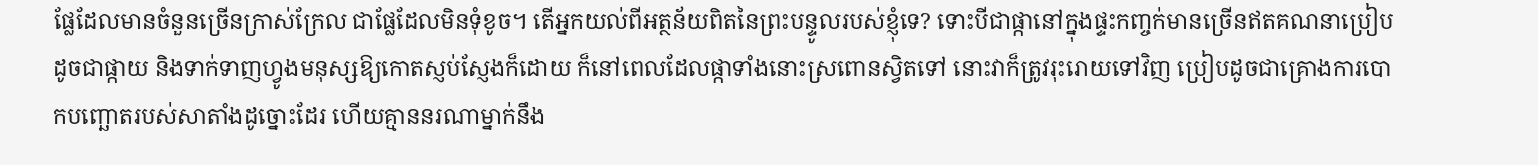ផ្លែដែលមានចំនួនច្រើនក្រាស់ក្រែល ជាផ្លែដែលមិនទុំខូច។ តើអ្នកយល់ពីអត្ថន័យពិតនៃព្រះបន្ទូលរបស់ខ្ញុំទេ? ទោះបីជាផ្កានៅក្នុងផ្ទះកញ្ចក់មានច្រើនឥតគណនាប្រៀបដូចជាផ្កាយ និងទាក់ទាញហ្វូងមនុស្សឱ្យកោតស្ញប់ស្ញែងក៏ដោយ ក៏នៅពេលដែលផ្កាទាំងនោះស្រពោនស្វិតទៅ នោះវាក៏ត្រូវរុះរោយទៅវិញ ប្រៀបដូចជាគ្រោងការបោកបញ្ឆោតរបស់សាតាំងដូច្នោះដែរ ហើយគ្មាននរណាម្នាក់នឹង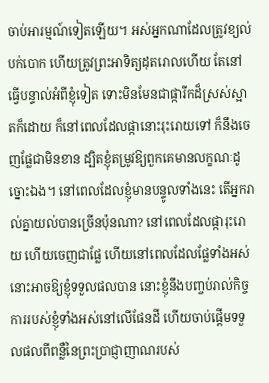ចាប់អារម្មណ៍ទៀតឡើយ។ អស់អ្នកណាដែលត្រូវខ្យល់បក់បោក ហើយត្រូវព្រះអាទិត្យដុតរោលហើយ តែនៅធ្វើបន្ទាល់អំពីខ្ញុំទៀត ទោះមិនមែនជាផ្ការីកដ៏ស្រស់ស្អាតក៏ដោយ ក៏នៅពេលដែលផ្កានោះរុះរោយទៅ ក៏នឹងចេញផ្លែជាមិនខាន ដ្បិតខ្ញុំតម្រូវឱ្យពួកគេមានលក្ខណៈដូច្នោះឯង។ នៅពេលដែលខ្ញុំមានបន្ទូលទាំងនេះ តើអ្នករាល់គ្នាយល់បានច្រើនប៉ុនណា? នៅពេលដែលផ្ការុះរោយ ហើយចេញជាផ្លែ ហើយនៅពេលដែលផ្លែទាំងអស់នោះអាចឱ្យខ្ញុំទទួលផលបាន នោះខ្ញុំនឹងបញ្ចប់រាល់កិច្ចការរបស់ខ្ញុំទាំងអស់នៅលើផែនដី ហើយចាប់ផ្ដើមទទួលផលពីពន្លឺនៃព្រះប្រាជ្ញាញាណរបស់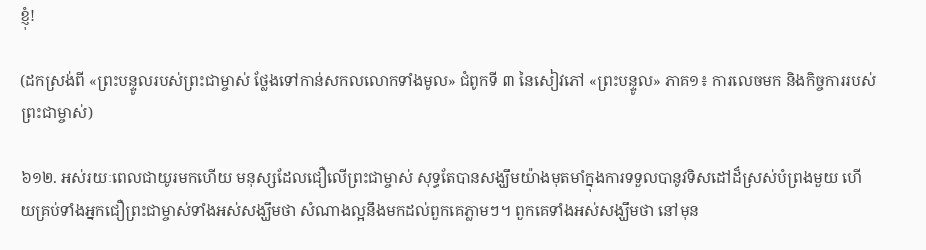ខ្ញុំ!

(ដកស្រង់ពី «ព្រះបន្ទូលរបស់ព្រះជាម្ចាស់ ថ្លែងទៅកាន់សកលលោកទាំងមូល» ជំពូកទី ៣ នៃសៀវភៅ «ព្រះបន្ទូល» ភាគ១៖ ការលេចមក និងកិច្ចការរបស់ព្រះជាម្ចាស់)

៦១២. អស់រយៈពេលជាយូរមកហើយ មនុស្សដែលជឿលើព្រះជាម្ចាស់ សុទ្ធតែបានសង្ឃឹមយ៉ាងមុតមាំក្នុងការទទួលបានូវទិសដៅដ៏ស្រស់បំព្រងមួយ ហើយគ្រប់ទាំងអ្នកជឿព្រះជាម្ចាស់ទាំងអស់សង្ឃឹមថា សំណាងល្អនឹងមកដល់ពួកគេភ្លាមៗ។ ពួកគេទាំងអស់សង្ឃឹមថា នៅមុន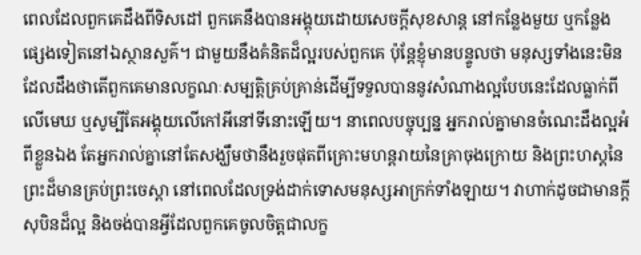ពេលដែលពួកគេដឹងពីទិសដៅ ពួកគេនឹងបានអង្គុយដោយសេចក្ដីសុខសាន្ដ នៅកន្លែងមួយ ឬកន្លែងផ្សេងទៀតនៅឯស្ថានសួគ៌។ ជាមួយនឹងគំនិតដ៏ល្អរបស់ពួកគេ ប៉ុន្តែខ្ញុំមានបន្ទូលថា មនុស្សទាំងនេះមិនដែលដឹងថាតើពួកគេមានលក្ខណៈសម្បត្តិគ្រប់គ្រាន់ដើម្បីទទួលបាននូវសំណាងល្អបែបនេះដែលធ្លាក់ពីលើមេឃ ឬសូម្បីតែអង្គុយលើកៅអីនៅទីនោះឡើយ។ នាពេលបច្ចុប្បន្ន អ្នករាល់គ្នាមានចំណេះដឹងល្អអំពីខ្លួនឯង តែអ្នករាល់គ្នានៅតែសង្ឃឹមថានឹងរួចផុតពីគ្រោះមហន្តរាយនៃគ្រាចុងក្រោយ និងព្រះហស្ដនៃព្រះដ៏មានគ្រប់ព្រះចេស្ដា នៅពេលដែលទ្រង់ដាក់ទោសមនុស្សអាក្រក់ទាំងឡាយ។ វាហាក់ដូចជាមានក្តីសុបិនដ៏ល្អ និងចង់បានអ្វីដែលពួកគេចូលចិត្តជាលក្ខ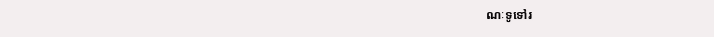ណៈទូទៅរ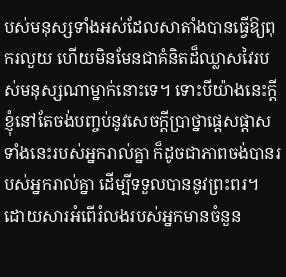បស់មនុស្សទាំងអស់ដែលសាតាំងបានធ្វើឱ្យពុករលួយ ហើយមិនមែនជាគំនិតដ៏ឈ្លាសវៃរបស់មនុស្សណាម្នាក់នោះទេ។ ទោះបីយ៉ាងនេះក្តី ខ្ញុំនៅតែចង់បញ្ចប់នូវសេចក្តីប្រាថ្នាផ្ដេសផ្ដាសទាំងនេះរបស់អ្នករាល់គ្នា ក៏ដូចជាភាពចង់បានរបស់អ្នករាល់គ្នា ដើម្បីទទួលបាននូវព្រះពរ។ ដោយសារអំពើរំលងរបស់អ្នកមានចំនួន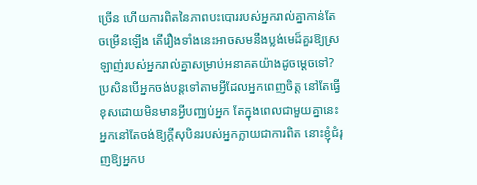ច្រើន ហើយការពិតនៃភាពបះបោររបស់អ្នករាល់គ្នាកាន់តែចម្រើនឡើង តើរឿងទាំងនេះអាចសមនឹងប្លង់មេដ៏គួរឱ្យស្រឡាញ់របស់អ្នករាល់គ្នាសម្រាប់អនាគតយ៉ាងដូចម្តេចទៅ? ប្រសិនបើអ្នកចង់បន្តទៅតាមអ្វីដែលអ្នកពេញចិត្ត នៅតែធ្វើខុសដោយមិនមានអ្វីបញ្ឈប់អ្នក តែក្នុងពេលជាមួយគ្នានេះអ្នកនៅតែចង់ឱ្យក្តីសុបិនរបស់អ្នកក្លាយជាការពិត នោះខ្ញុំជំរុញឱ្យអ្នកប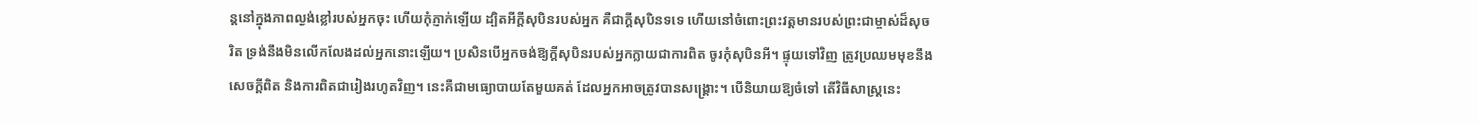ន្តនៅក្នុងភាពល្ងង់ខ្លៅរបស់អ្នកចុះ ហើយកុំភ្ញាក់ឡើយ ដ្បិតអីក្ដីសុបិនរបស់អ្នក គឺជាក្តីសុបិនទទេ ហើយនៅចំពោះព្រះវត្តមានរបស់ព្រះជាម្ចាស់ដ៏សុចរិត ទ្រង់នឹងមិនលើកលែងដល់អ្នកនោះឡើយ។ ប្រសិនបើអ្នកចង់ឱ្យក្តីសុបិនរបស់អ្នកក្លាយជាការពិត ចូរកុំសុបិនអី។ ផ្ទុយទៅវិញ ត្រូវប្រឈមមុខនឹងសេចក្ដីពិត និងការពិតជារៀងរហូតវិញ។ នេះគឺជាមធ្យោបាយតែមួយគត់ ដែលអ្នកអាចត្រូវបានសង្រ្គោះ។ បើនិយាយឱ្យចំទៅ តើវិធីសាស្ត្រនេះ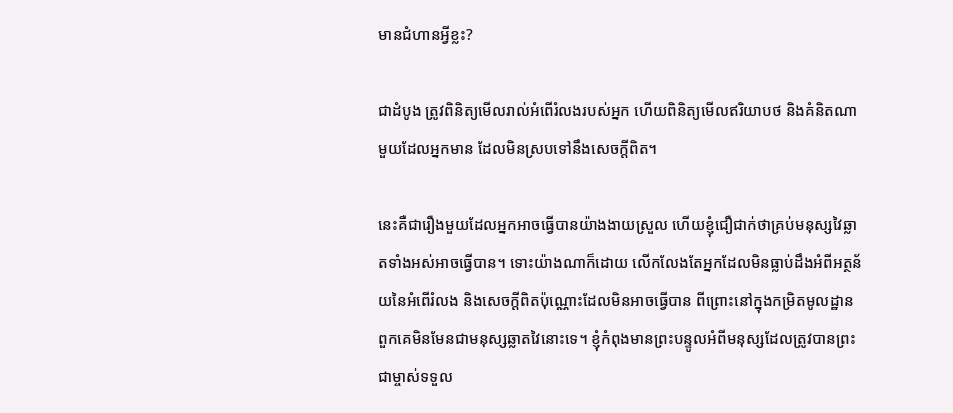មានជំហានអ្វីខ្លះ?

ជាដំបូង ត្រូវពិនិត្យមើលរាល់អំពើរំលងរបស់អ្នក ហើយពិនិត្យមើលឥរិយាបថ និងគំនិតណាមួយដែលអ្នកមាន ដែលមិនស្របទៅនឹងសេចក្តីពិត។

នេះគឺជារឿងមួយដែលអ្នកអាចធ្វើបានយ៉ាងងាយស្រួល ហើយខ្ញុំជឿជាក់ថាគ្រប់មនុស្សវៃឆ្លាតទាំងអស់អាចធ្វើបាន។ ទោះយ៉ាងណាក៏ដោយ លើកលែងតែអ្នកដែលមិនធ្លាប់ដឹងអំពីអត្ថន័យនៃអំពើរំលង និងសេចក្ដីពិតប៉ុណ្ណោះដែលមិនអាចធ្វើបាន ពីព្រោះនៅក្នុងកម្រិតមូលដ្ឋាន ពួកគេមិនមែនជាមនុស្សឆ្លាតវៃនោះទេ។ ខ្ញុំកំពុងមានព្រះបន្ទូលអំពីមនុស្សដែលត្រូវបានព្រះជាម្ចាស់ទទួល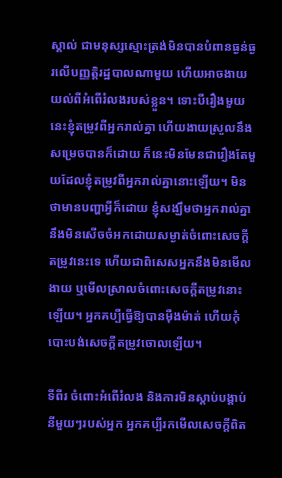ស្គាល់ ជាមនុស្សស្មោះត្រង់មិនបានបំពានធ្ងន់ធ្ងរលើបញ្ញត្ដិរដ្ឋបាលណាមួយ ហើយអាចងាយយល់ពីអំពើរំលងរបស់ខ្លួន។ ទោះបីរឿងមួយនេះខ្ញុំតម្រូវពីអ្នករាល់គ្នា ហើយងាយស្រួលនឹងសម្រេចបានក៏ដោយ ក៏នេះមិនមែនជារឿងតែមួយដែលខ្ញុំតម្រូវពីអ្នករាល់គ្នានោះឡើយ។ មិនថាមានបញ្ហាអ្វីក៏ដោយ ខ្ញុំសង្ឃឹមថាអ្នករាល់គ្នានឹងមិនសើចចំអកដោយសម្ងាត់ចំពោះសេចក្ដីតម្រូវនេះទេ ហើយជាពិសេសអ្នកនឹងមិនមើលងាយ ឬមើលស្រាលចំពោះសេចក្ដីតម្រូវនោះឡើយ។ អ្នកគប្បីធ្វើឱ្យបានម៉ឺងម៉ាត់ ហើយកុំបោះបង់សេចក្ដីតម្រូវចោលឡើយ។

ទីពីរ ចំពោះអំពើរំលង និងការមិនស្ដាប់បង្គាប់នីមួយៗរបស់អ្នក អ្នកគប្បីរកមើលសេចក្តីពិត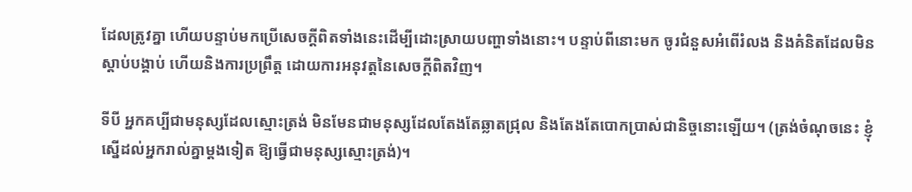ដែលត្រូវគ្នា ហើយបន្ទាប់មកប្រើសេចក្តីពិតទាំងនេះដើម្បីដោះស្រាយបញ្ហាទាំងនោះ។ បន្ទាប់ពីនោះមក ចូរជំនួសអំពើរំលង និងគំនិតដែលមិនស្ដាប់បង្គាប់ ហើយនិងការប្រព្រឹត្ត ដោយការអនុវត្តនៃសេចក្តីពិតវិញ។

ទីបី អ្នកគប្បីជាមនុស្សដែលស្មោះត្រង់ មិនមែនជាមនុស្សដែលតែងតែឆ្លាតជ្រុល និងតែងតែបោកប្រាស់ជានិច្ចនោះឡើយ។ (ត្រង់ចំណុចនេះ ខ្ញុំស្នើដល់អ្នករាល់គ្នាម្តងទៀត ឱ្យធ្វើជាមនុស្សស្មោះត្រង់)។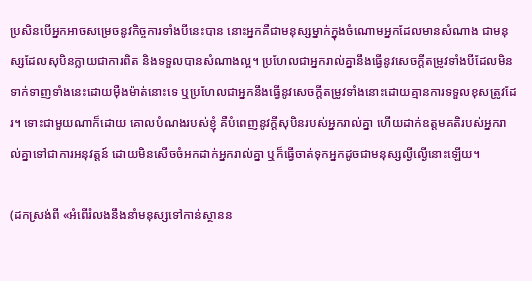ប្រសិនបើអ្នកអាចសម្រេចនូវកិច្ចការទាំងបីនេះបាន នោះអ្នកគឺជាមនុស្សម្នាក់ក្នុងចំណោមអ្នកដែលមានសំណាង ជាមនុស្សដែលសុបិនក្លាយជាការពិត និងទទួលបានសំណាងល្អ។ ប្រហែលជាអ្នករាល់គ្នានឹងធ្វើនូវសេចក្ដីតម្រូវទាំងបីដែលមិនទាក់ទាញទាំងនេះដោយម៉ឺងម៉ាត់នោះទេ ឬប្រហែលជាអ្នកនឹងធ្វើនូវសេចក្ដីតម្រូវទាំងនោះដោយគ្មានការទទួលខុសត្រូវដែរ។ ទោះជាមួយណាក៏ដោយ គោលបំណងរបស់ខ្ញុំ គឺបំពេញនូវក្តីសុបិនរបស់អ្នករាល់គ្នា ហើយដាក់ឧត្តមគតិរបស់អ្នករាល់គ្នាទៅជាការអនុវត្តន៍ ដោយមិនសើចចំអកដាក់អ្នករាល់គ្នា ឬក៏ធ្វើចាត់ទុកអ្នកដូចជាមនុស្សល្ងីល្ងើនោះឡើយ។

(ដកស្រង់ពី «អំពើរំលងនឹងនាំមនុស្សទៅកាន់ស្ថានន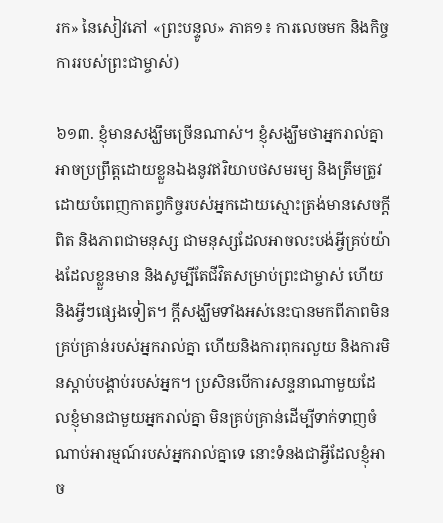រក» នៃសៀវភៅ «ព្រះបន្ទូល» ភាគ១៖ ការលេចមក និងកិច្ចការរបស់ព្រះជាម្ចាស់)

៦១៣. ខ្ញុំមានសង្ឃឹមច្រើនណាស់។ ខ្ញុំសង្ឃឹមថាអ្នករាល់គ្នាអាចប្រព្រឹត្ដដោយខ្លួនឯងនូវឥរិយាបថសមរម្យ និងត្រឹមត្រូវ ដោយបំពេញកាតព្វកិច្ចរបស់អ្នកដោយស្មោះត្រង់មានសេចក្តីពិត និងភាពជាមនុស្ស ជាមនុស្សដែលអាចលះបង់អ្វីគ្រប់យ៉ាងដែលខ្លួនមាន និងសូម្បីតែជីវិតសម្រាប់ព្រះជាម្ចាស់ ហើយនិងអ្វីៗផ្សេងទៀត។ ក្តីសង្ឃឹមទាំងអស់នេះបានមកពីភាពមិនគ្រប់គ្រាន់របស់អ្នករាល់គ្នា ហើយនិងការពុករលួយ និងការមិនស្តាប់បង្គាប់របស់អ្នក។ ប្រសិនបើការសន្ទនាណាមួយដែលខ្ញុំមានជាមួយអ្នករាល់គ្នា មិនគ្រប់គ្រាន់ដើម្បីទាក់ទាញចំណាប់អារម្មណ៍របស់អ្នករាល់គ្នាទេ នោះទំនងជាអ្វីដែលខ្ញុំអាច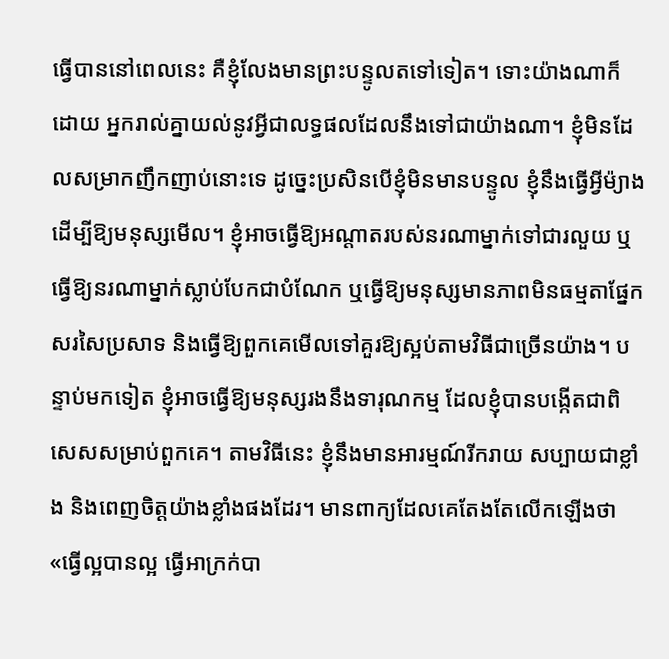ធ្វើបាននៅពេលនេះ គឺខ្ញុំលែងមានព្រះបន្ទូលតទៅទៀត។ ទោះយ៉ាងណាក៏ដោយ អ្នករាល់គ្នាយល់នូវអ្វីជាលទ្ធផលដែលនឹងទៅជាយ៉ាងណា។ ខ្ញុំមិនដែលសម្រាកញឹកញាប់នោះទេ ដូច្នេះប្រសិនបើខ្ញុំមិនមានបន្ទូល ខ្ញុំនឹងធ្វើអ្វីម៉្យាងដើម្បីឱ្យមនុស្សមើល។ ខ្ញុំអាចធ្វើឱ្យអណ្តាតរបស់នរណាម្នាក់ទៅជារលួយ ឬធ្វើឱ្យនរណាម្នាក់ស្លាប់បែកជាបំណែក ឬធ្វើឱ្យមនុស្សមានភាពមិនធម្មតាផ្នែកសរសៃប្រសាទ និងធ្វើឱ្យពួកគេមើលទៅគួរឱ្យស្អប់តាមវិធីជាច្រើនយ៉ាង។ បន្ទាប់មកទៀត ខ្ញុំអាចធ្វើឱ្យមនុស្សរងនឹងទារុណកម្ម ដែលខ្ញុំបានបង្កើតជាពិសេសសម្រាប់ពួកគេ។ តាមវិធីនេះ ខ្ញុំនឹងមានអារម្មណ៍រីករាយ សប្បាយជាខ្លាំង និងពេញចិត្តយ៉ាងខ្លាំងផងដែរ។ មានពាក្យដែលគេតែងតែលើកឡើងថា «ធ្វើល្អបានល្អ ធ្វើអាក្រក់បា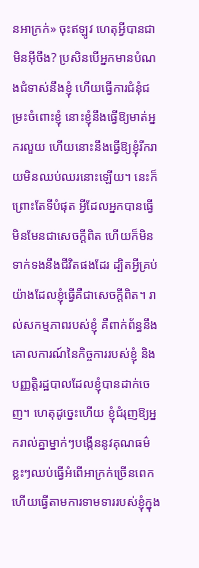នអាក្រក់» ចុះឥឡូវ ហេតុអ្វីបានជាមិនអ៊ីចឹង? ប្រសិនបើអ្នកមានបំណងជំទាស់នឹងខ្ញុំ ហើយធ្វើការជំនុំជម្រះចំពោះខ្ញុំ នោះខ្ញុំនឹងធ្វើឱ្យមាត់អ្នករលួយ ហើយនោះនឹងធ្វើឱ្យខ្ញុំរីករាយមិនឈប់ឈរនោះឡើយ។ នេះក៏ព្រោះតែទីបំផុត អ្វីដែលអ្នកបានធ្វើ មិនមែនជាសេចក្ដីពិត ហើយក៏មិនទាក់ទងនឹងជីវិតផងដែរ ដ្បិតអ្វីគ្រប់យ៉ាងដែលខ្ញុំធ្វើគឺជាសេចក្ដីពិត។ រាល់សកម្មភាពរបស់ខ្ញុំ គឺពាក់ព័ន្ធនឹងគោលការណ៍នៃកិច្ចការរបស់ខ្ញុំ និងបញ្ញត្តិរដ្ឋបាលដែលខ្ញុំបានដាក់ចេញ។ ហេតុដូច្នេះហើយ ខ្ញុំជំរុញឱ្យអ្នករាល់គ្នាម្នាក់ៗបង្កើននូវគុណធម៌ខ្លះៗឈប់ធ្វើអំពើអាក្រក់ច្រើនពេក ហើយធ្វើតាមការទាមទាររបស់ខ្ញុំក្នុង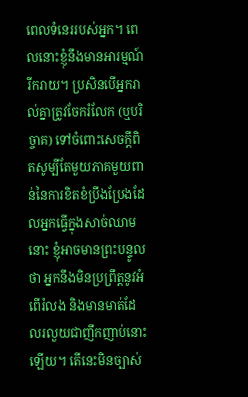ពេលទំនេររបស់អ្នក។ ពេលនោះខ្ញុំនឹងមានអារម្មណ៍រីករាយ។ ប្រសិនបើអ្នករាល់គ្នាត្រូវចែករំលែក (ឬបរិច្ចាគ) ទៅចំពោះសេចក្ដីពិតសូម្បីតែមួយភាគមួយពាន់នៃការខិតខំប្រឹងប្រែងដែលអ្នកធ្វើក្នុងសាច់ឈាមនោះ ខ្ញុំអាចមានព្រះបន្ទូលថា អ្នកនឹងមិនប្រព្រឹត្តនូវអំពើរំលង និងមានមាត់ដែលរលួយជាញឹកញាប់នោះឡើយ។ តើនេះមិនច្បាស់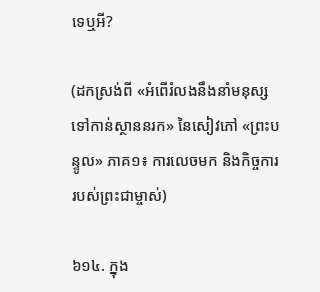ទេឬអី?

(ដកស្រង់ពី «អំពើរំលងនឹងនាំមនុស្សទៅកាន់ស្ថាននរក» នៃសៀវភៅ «ព្រះបន្ទូល» ភាគ១៖ ការលេចមក និងកិច្ចការរបស់ព្រះជាម្ចាស់)

៦១៤. ក្នុង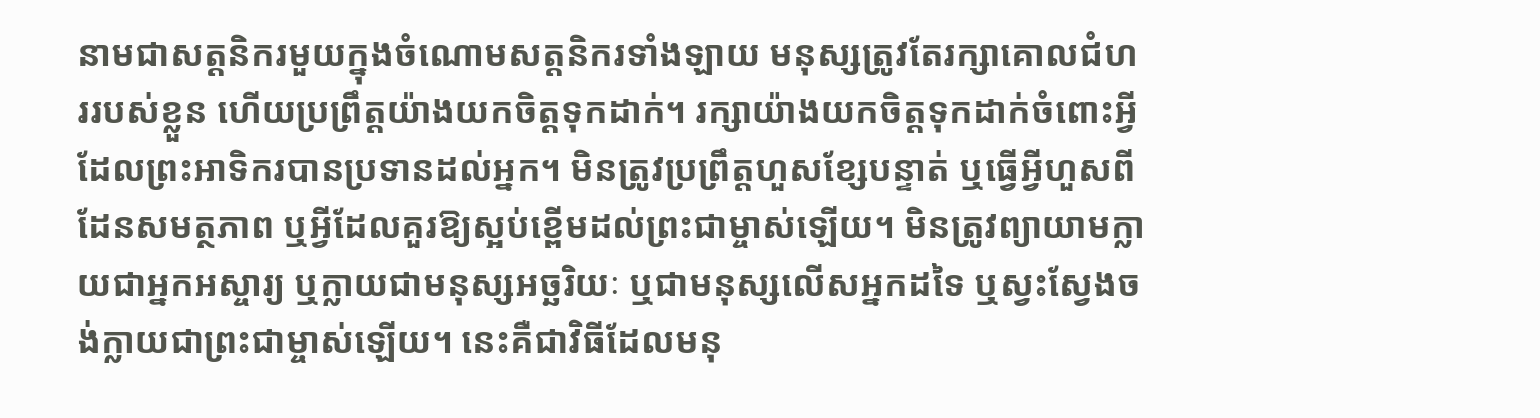នាមជាសត្តនិករមួយក្នុងចំណោមសត្តនិករទាំងឡាយ មនុស្សត្រូវតែរក្សាគោលជំហររបស់ខ្លួន ហើយប្រព្រឹត្តយ៉ាងយកចិត្តទុកដាក់។ រក្សាយ៉ាងយកចិត្តទុកដាក់ចំពោះអ្វីដែលព្រះអាទិករបានប្រទានដល់អ្នក។ មិនត្រូវប្រព្រឹត្តហួសខ្សែបន្ទាត់ ឬធ្វើអ្វីហួសពីដែនសមត្ថភាព ឬអ្វីដែលគួរឱ្យស្អប់ខ្ពើមដល់ព្រះជាម្ចាស់ឡើយ។ មិនត្រូវព្យាយាមក្លាយជាអ្នកអស្ចារ្យ ឬក្លាយជាមនុស្សអច្ឆរិយៈ ឬជាមនុស្សលើសអ្នកដទៃ ឬស្វះស្វែងចង់ក្លាយជាព្រះជាម្ចាស់ឡើយ។ នេះគឺជាវិធីដែលមនុ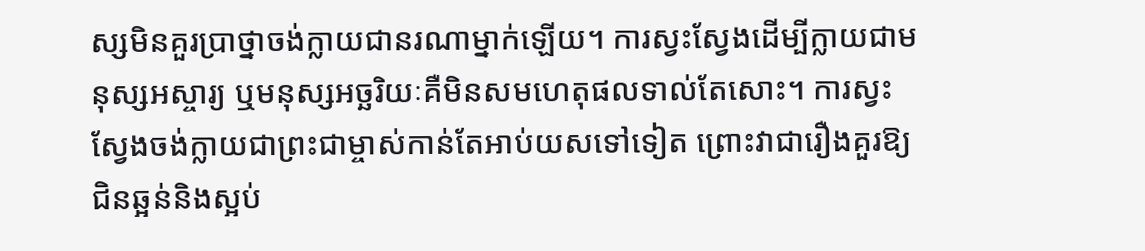ស្សមិនគួរប្រាថ្នាចង់ក្លាយជានរណាម្នាក់ឡើយ។ ការស្វះស្វែងដើម្បីក្លាយជាមនុស្សអស្ចារ្យ ឬមនុស្សអច្ឆរិយៈគឺមិនសមហេតុផលទាល់តែសោះ។ ការស្វះស្វែងចង់ក្លាយជាព្រះជាម្ចាស់កាន់តែអាប់យសទៅទៀត ព្រោះវាជារឿងគួរឱ្យជិនឆ្អន់និងស្អប់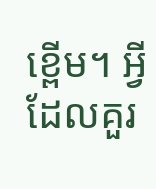ខ្ពើម។ អ្វីដែលគួរ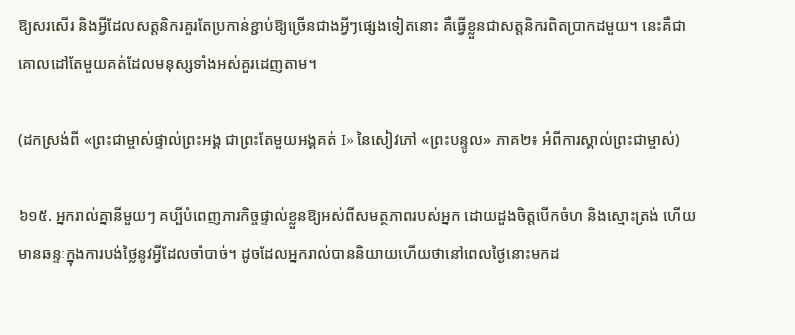ឱ្យសរសើរ និងអ្វីដែលសត្តនិករគួរតែប្រកាន់ខ្ជាប់ឱ្យច្រើនជាងអ្វីៗផ្សេងទៀតនោះ គឺធ្វើខ្លួនជាសត្តនិករពិតប្រាកដមួយ។ នេះគឺជាគោលដៅតែមួយគត់ដែលមនុស្សទាំងអស់គួរដេញតាម។

(ដកស្រង់ពី «ព្រះជាម្ចាស់ផ្ទាល់ព្រះអង្គ ជាព្រះតែមួយអង្គគត់ I» នៃសៀវភៅ «ព្រះបន្ទូល» ភាគ២៖ អំពីការស្គាល់ព្រះជាម្ចាស់)

៦១៥. អ្នករាល់គ្នានីមួយៗ គប្បីបំពេញភារកិច្ចផ្ទាល់ខ្លួនឱ្យអស់ពីសមត្ថភាពរបស់អ្នក ដោយដួងចិត្តបើកចំហ និងស្មោះត្រង់ ហើយមានឆន្ទៈក្នុងការបង់ថ្លៃនូវអ្វីដែលចាំបាច់។ ដូចដែលអ្នករាល់បាននិយាយហើយថានៅពេលថ្ងៃនោះមកដ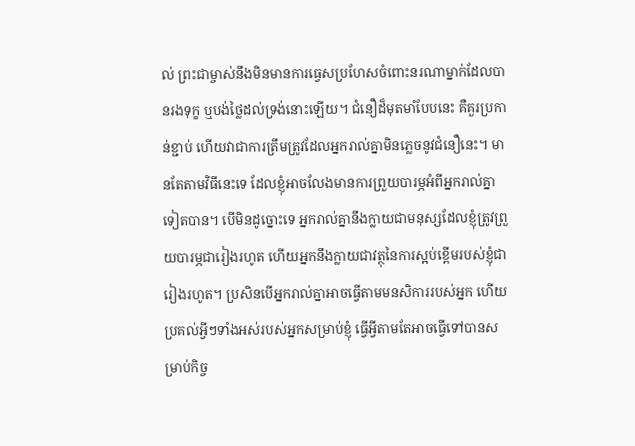ល់ ព្រះជាម្ចាស់នឹងមិនមានការធ្វេសប្រហែសចំពោះនរណាម្នាក់ដែលបានរងទុក្ខ ឬបង់ថ្លៃដល់ទ្រង់នោះឡើយ។ ជំនឿដ៏មុតមាំបែបនេះ គឺគួរប្រកាន់ខ្ជាប់ ហើយវាជាការត្រឹមត្រូវដែលអ្នករាល់គ្នាមិនភ្លេចនូវជំនឿនេះ។ មានតែតាមវិធីនេះទេ ដែលខ្ញុំអាចលែងមានការព្រួយបារម្ភអំពីអ្នករាល់គ្នាទៀតបាន។ បើមិនដូច្នោះទេ អ្នករាល់គ្នានឹងក្លាយជាមនុស្សដែលខ្ញុំត្រូវព្រួយបារម្ភជារៀងរហូត ហើយអ្នកនឹងក្លាយជាវត្ថុនៃការស្អប់ខ្ពើមរបស់ខ្ញុំជារៀងរហូត។ ប្រសិនបើអ្នករាល់គ្នាអាចធ្វើតាមមនសិការរបស់អ្នក ហើយប្រគល់អ្វីៗទាំងអស់របស់អ្នកសម្រាប់ខ្ញុំ ធ្វើអ្វីតាមតែអាចធ្វើទៅបានសម្រាប់កិច្ច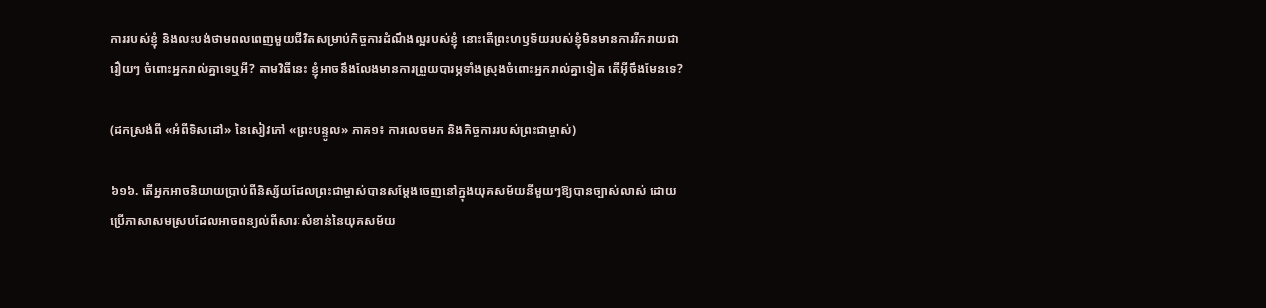ការរបស់ខ្ញុំ និងលះបង់ថាមពលពេញមួយជីវិតសម្រាប់កិច្ចការដំណឹងល្អរបស់ខ្ញុំ នោះតើព្រះហឫទ័យរបស់ខ្ញុំមិនមានការរីករាយជារឿយៗ ចំពោះអ្នករាល់គ្នាទេឬអី? តាមវិធីនេះ ខ្ញុំអាចនឹងលែងមានការព្រួយបារម្ភទាំងស្រុងចំពោះអ្នករាល់គ្នាទៀត តើអ៊ីចឹងមែនទេ?

(ដកស្រង់ពី «អំពីទិសដៅ» នៃសៀវភៅ «ព្រះបន្ទូល» ភាគ១៖ ការលេចមក និងកិច្ចការរបស់ព្រះជាម្ចាស់)

៦១៦. តើអ្នកអាចនិយាយប្រាប់ពីនិស្ស័យដែលព្រះជាម្ចាស់បានសម្តែងចេញនៅក្នុងយុគសម័យនីមួយៗឱ្យបានច្បាស់លាស់ ដោយប្រើភាសាសមស្របដែលអាចពន្យល់ពីសារៈសំខាន់នៃយុគសម័យ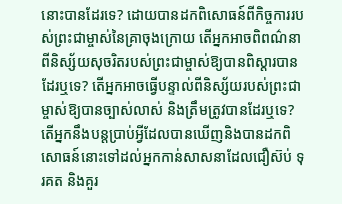នោះបានដែរទេ? ដោយបានដកពិសោធន៍ពីកិច្ចការរបស់ព្រះជាម្ចាស់នៃគ្រាចុងក្រោយ តើអ្នកអាចពិពណ៌នាពីនិស្ស័យសុចរិតរបស់ព្រះជាម្ចាស់ឱ្យបានពិស្តារបានដែរឬទេ? តើអ្នកអាចធ្វើបន្ទាល់ពីនិស្ស័យរបស់ព្រះជាម្ចាស់ឱ្យបានច្បាស់លាស់ និងត្រឹមត្រូវបានដែរឬទេ? តើអ្នកនឹងបន្តប្រាប់អ្វីដែលបានឃើញនិងបានដកពិសោធន៍នោះទៅដល់អ្នកកាន់សាសនាដែលជឿស៊ប់ ទុរគត និងគួរ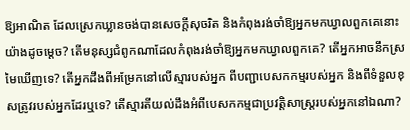ឱ្យអាណិត ដែលស្រេកឃ្លានចង់បានសេចក្តីសុចរិត និងកំពុងរង់ចាំឱ្យអ្នកមកឃ្វាលពួកគេនោះយ៉ាងដូចម្តេច? តើមនុស្សជំពូកណាដែលកំពុងរង់ចាំឱ្យអ្នកមកឃ្វាលពួកគេ? តើអ្នកអាចនឹកស្រមៃឃើញទេ? តើអ្នកដឹងពីអម្រែកនៅលើស្មារបស់អ្នក ពីបញ្ជាបេសកកម្មរបស់អ្នក និងពីទំនួលខុសត្រូវរបស់អ្នកដែរឬទេ? តើស្មារតីយល់ដឹងអំពីបេសកកម្មជាប្រវត្តិសាស្ត្ររបស់អ្នកនៅឯណា?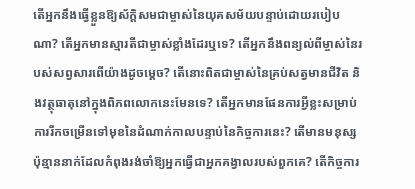តើអ្នកនឹងធ្វើខ្លួនឱ្យស័ក្តិសមជាម្ចាស់នៃយុគសម័យបន្ទាប់ដោយរបៀបណា? តើអ្នកមានស្មារតីជាម្ចាស់ខ្លាំងដែរឬទេ? តើអ្នកនឹងពន្យល់ពីម្ចាស់នៃរបស់សព្វសារពើយ៉ាងដូចម្តេច? តើនោះពិតជាម្ចាស់នៃគ្រប់សត្វមានជីវិត និងវត្ថុធាតុនៅក្នុងពិភពលោកនេះមែនទេ? តើអ្នកមានផែនការអ្វីខ្លះសម្រាប់ការរីកចម្រើនទៅមុខនៃដំណាក់កាលបន្ទាប់នៃកិច្ចការនេះ? តើមានមនុស្សប៉ុន្មាននាក់ដែលកំពុងរង់ចាំឱ្យអ្នកធ្វើជាអ្នកគង្វាលរបស់ពួកគេ? តើកិច្ចការ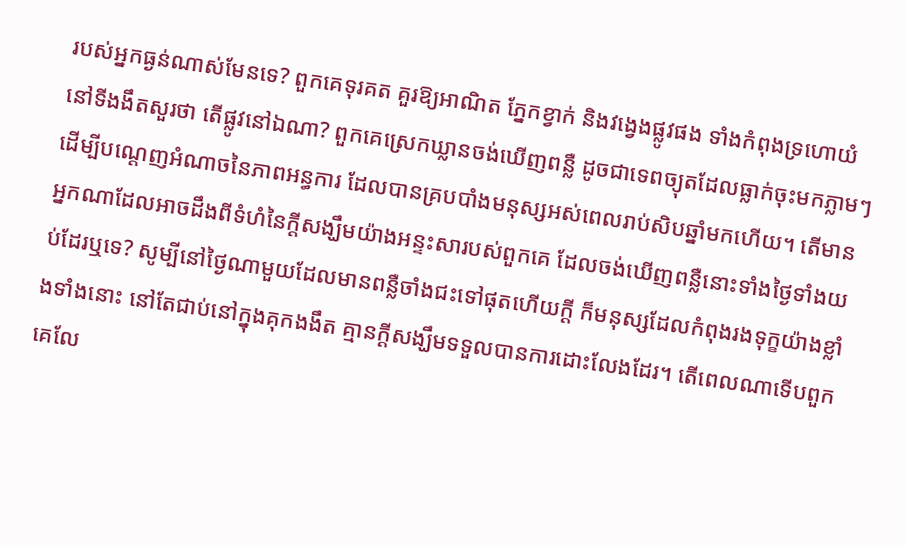របស់អ្នកធ្ងន់ណាស់មែនទេ? ពួកគេទុរគត គួរឱ្យអាណិត ភ្នែកខ្វាក់ និងវង្វេងផ្លូវផង ទាំងកំពុងទ្រហោយំនៅទីងងឹតសួរថា តើផ្លូវនៅឯណា? ពួកគេស្រេកឃ្លានចង់ឃើញពន្លឺ ដូចជាទេពច្យុតដែលធ្លាក់ចុះមកភ្លាមៗ ដើម្បីបណ្តេញអំណាចនៃភាពអន្ធការ ដែលបានគ្របបាំងមនុស្សអស់ពេលរាប់សិបឆ្នាំមកហើយ។ តើមានអ្នកណាដែលអាចដឹងពីទំហំនៃក្ដីសង្ឃឹមយ៉ាងអន្ទះសារបស់ពួកគេ ដែលចង់ឃើញពន្លឺនោះទាំងថ្ងៃទាំងយប់ដែរឬទេ? សូម្បីនៅថ្ងៃណាមួយដែលមានពន្លឺចាំងជះទៅផុតហើយក្ដី ក៏មនុស្សដែលកំពុងរងទុក្ខយ៉ាងខ្លាំងទាំងនោះ នៅតែជាប់នៅក្នុងគុកងងឹត គ្មានក្ដីសង្ឃឹមទទួលបានការដោះលែងដែរ។ តើពេលណាទើបពួកគេលែ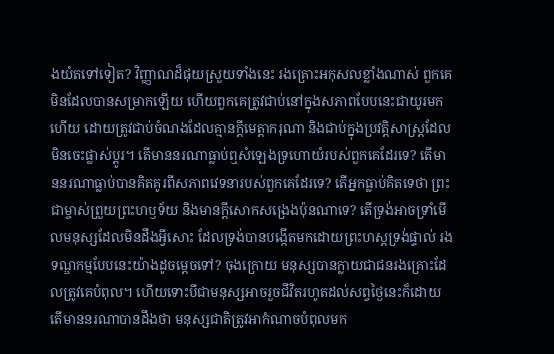ងយំតទៅទៀត? វិញ្ញាណដ៏ផុយស្រួយទាំងនេះ រងគ្រោះអកុសលខ្លាំងណាស់ ពួកគេមិនដែលបានសម្រាកឡើយ ហើយពួកគេត្រូវជាប់នៅក្នុងសភាពបែបនេះជាយូរមកហើយ ដោយត្រូវជាប់ចំណងដែលគ្មានក្ដីមេត្តាករុណា និងជាប់ក្នុងប្រវត្តិសាស្ត្រដែលមិនចេះផ្លាស់ប្តូរ។ តើមាននរណាធ្លាប់ឮសំឡេងទ្រហោយំរបស់ពួកគេដែរទេ? តើមាននរណាធ្លាប់បានគិតគូរពីសភាពវេទនារបស់ពួកគេដែរទេ? តើអ្នកធ្លាប់គិតទេថា ព្រះជាម្ចាស់ព្រួយព្រះហឫទ័យ និងមានក្ដីសោកសង្រេងប៉ុនណាទេ? តើទ្រង់អាចទ្រាំមើលមនុស្សដែលមិនដឹងអ្វីសោះ ដែលទ្រង់បានបង្កើតមកដោយព្រះហស្តទ្រង់ផ្ទាល់ រងទណ្ឌកម្មបែបនេះយ៉ាងដូចម្តេចទៅ? ចុងក្រោយ មនុស្សបានក្លាយជាជនរងគ្រោះដែលត្រូវគេបំពុល។ ហើយទោះបីជាមនុស្សអាចរួចជីវិតរហូតដល់សព្វថ្ងៃនេះក៏ដោយ តើមាននរណាបានដឹងថា មនុស្សជាតិត្រូវអាកំណាចបំពុលមក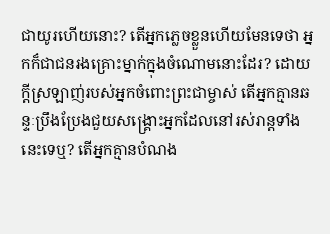ជាយូរហើយនោះ? តើអ្នកភ្លេចខ្លួនហើយមែនទេថា អ្នកក៏ជាជនរងគ្រោះម្នាក់ក្នុងចំណោមនោះដែរ? ដោយក្ដីស្រឡាញ់របស់អ្នកចំពោះព្រះជាម្ចាស់ តើអ្នកគ្មានឆន្ទៈប្រឹងប្រែងជួយសង្គ្រោះអ្នកដែលនៅរស់រាន្តទាំងនេះទេឬ? តើអ្នកគ្មានបំណង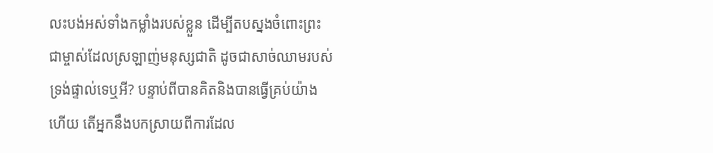លះបង់អស់ទាំងកម្លាំងរបស់ខ្លួន ដើម្បីតបស្នងចំពោះព្រះជាម្ចាស់ដែលស្រឡាញ់មនុស្សជាតិ ដូចជាសាច់ឈាមរបស់ទ្រង់ផ្ទាល់ទេឬអី? បន្ទាប់ពីបានគិតនិងបានធ្វើគ្រប់យ៉ាងហើយ តើអ្នកនឹងបកស្រាយពីការដែល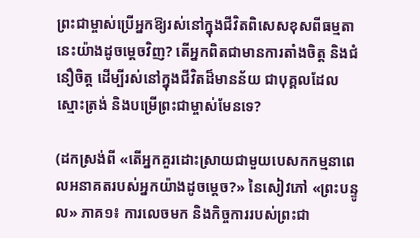ព្រះជាម្ចាស់ប្រើអ្នកឱ្យរស់នៅក្នុងជីវិតពិសេសខុសពីធម្មតានេះយ៉ាងដូចម្តេចវិញ? តើអ្នកពិតជាមានការតាំងចិត្ត និងជំនឿចិត្ត ដើម្បីរស់នៅក្នុងជីវិតដ៏មានន័យ ជាបុគ្គលដែលស្មោះត្រង់ និងបម្រើព្រះជាម្ចាស់មែនទេ?

(ដកស្រង់ពី «តើអ្នកគួរដោះស្រាយជាមួយបេសកកម្មនាពេលអនាគតរបស់អ្នកយ៉ាងដូចម្តេច?» នៃសៀវភៅ «ព្រះបន្ទូល» ភាគ១៖ ការលេចមក និងកិច្ចការរបស់ព្រះជា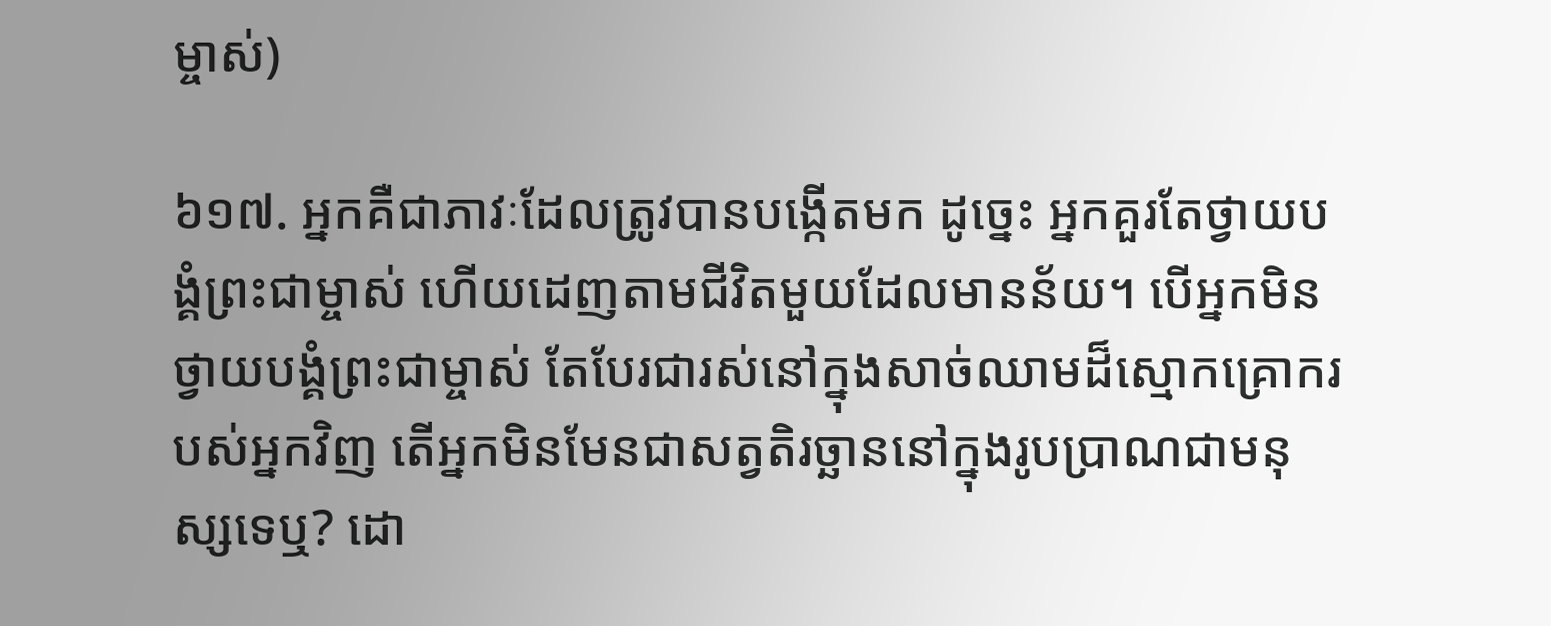ម្ចាស់)

៦១៧. អ្នកគឺជាភាវៈដែលត្រូវបានបង្កើតមក ដូច្នេះ អ្នកគួរតែថ្វាយបង្គំព្រះជាម្ចាស់ ហើយដេញតាមជីវិតមួយដែលមានន័យ។ បើអ្នកមិនថ្វាយបង្គំព្រះជាម្ចាស់ តែបែរជារស់នៅក្នុងសាច់ឈាមដ៏ស្មោកគ្រោករបស់អ្នកវិញ តើអ្នកមិនមែនជាសត្វតិរច្ឆាននៅក្នុងរូបប្រាណជាមនុស្សទេឬ? ដោ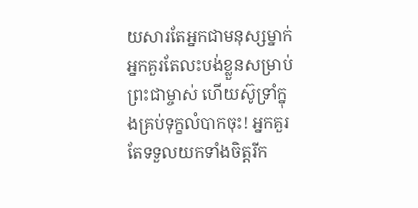យសារតែអ្នកជាមនុស្សម្នាក់ អ្នកគួរតែលះបង់ខ្លួនសម្រាប់ព្រះជាម្ចាស់ ហើយស៊ូទ្រាំក្នុងគ្រប់ទុក្ខលំបាកចុះ! អ្នកគួរតែទទួលយកទាំងចិត្តរីក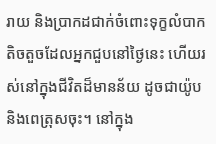រាយ និងប្រាកដជាក់ចំពោះទុក្ខលំបាកតិចតួចដែលអ្នកជួបនៅថ្ងៃនេះ ហើយរស់នៅក្នុងជីវិតដ៏មានន័យ ដូចជាយ៉ូប និងពេត្រុសចុះ។ នៅក្នុង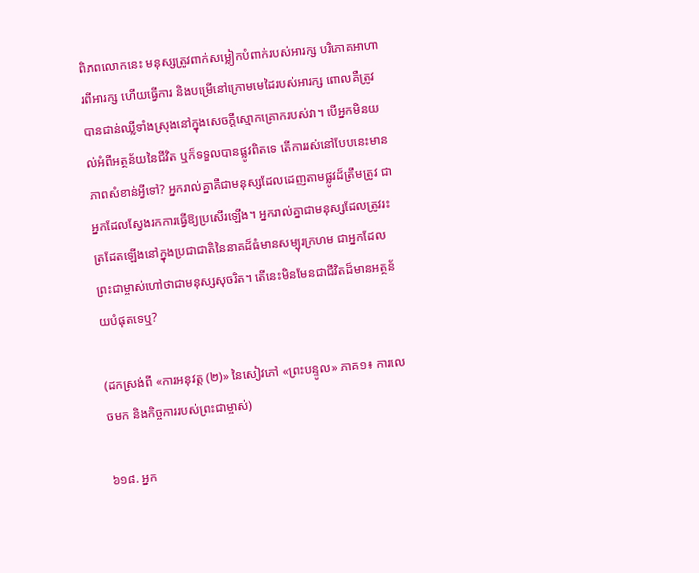ពិភពលោកនេះ មនុស្សត្រូវពាក់សម្លៀកបំពាក់របស់អារក្ស បរិភោគអាហារពីអារក្ស ហើយធ្វើការ និងបម្រើនៅក្រោមមេដៃរបស់អារក្ស ពោលគឺត្រូវបានជាន់ឈ្លីទាំងស្រុងនៅក្នុងសេចក្តីស្មោកគ្រោករបស់វា។ បើអ្នកមិនយល់អំពីអត្ថន័យនៃជីវិត ឬក៏ទទួលបានផ្លូវពិតទេ តើការរស់នៅបែបនេះមានភាពសំខាន់អ្វីទៅ? អ្នករាល់គ្នាគឺជាមនុស្សដែលដេញតាមផ្លូវដ៏ត្រឹមត្រូវ ជាអ្នកដែលស្វែងរកការធ្វើឱ្យប្រសើរឡើង។ អ្នករាល់គ្នាជាមនុស្សដែលត្រូវរះត្រដែតឡើងនៅក្នុងប្រជាជាតិនៃនាគដ៏ធំមានសម្បុរក្រហម ជាអ្នកដែលព្រះជាម្ចាស់ហៅថាជាមនុស្សសុចរិត។ តើនេះមិនមែនជាជីវិតដ៏មានអត្ថន័យបំផុតទេឬ?

(ដកស្រង់ពី «ការអនុវត្ត (២)» នៃសៀវភៅ «ព្រះបន្ទូល» ភាគ១៖ ការលេចមក និងកិច្ចការរបស់ព្រះជាម្ចាស់)

៦១៨. អ្នក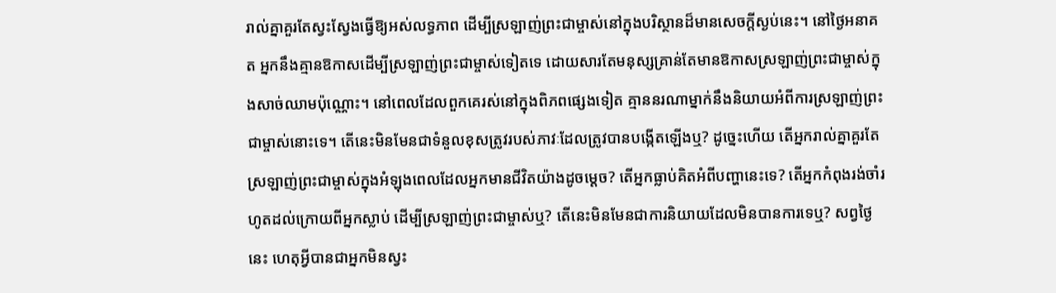រាល់គ្នាគួរតែស្វះស្វែងធ្វើឱ្យអស់លទ្ធភាព ដើម្បីស្រឡាញ់ព្រះជាម្ចាស់នៅក្នុងបរិស្ថានដ៏មានសេចក្ដីស្ងប់នេះ។ នៅថ្ងៃអនាគត អ្នកនឹងគ្មានឱកាសដើម្បីស្រឡាញ់ព្រះជាម្ចាស់ទៀតទេ ដោយសារតែមនុស្សគ្រាន់តែមានឱកាសស្រឡាញ់ព្រះជាម្ចាស់ក្នុងសាច់ឈាមប៉ុណ្ណោះ។ នៅពេលដែលពួកគេរស់នៅក្នុងពិភពផ្សេងទៀត គ្មាននរណាម្នាក់នឹងនិយាយអំពីការស្រឡាញ់ព្រះជាម្ចាស់នោះទេ។ តើនេះមិនមែនជាទំនួលខុសត្រូវរបស់ភាវៈដែលត្រូវបានបង្កើតឡើងឬ? ដូច្នេះហើយ តើអ្នករាល់គ្នាគួរតែស្រឡាញ់ព្រះជាម្ចាស់ក្នុងអំឡុងពេលដែលអ្នកមានជីវិតយ៉ាងដូចម្ដេច? តើអ្នកធ្លាប់គិតអំពីបញ្ហានេះទេ? តើអ្នកកំពុងរង់ចាំរហូតដល់ក្រោយពីអ្នកស្លាប់ ដើម្បីស្រឡាញ់ព្រះជាម្ចាស់ឬ? តើនេះមិនមែនជាការនិយាយដែលមិនបានការទេឬ? សព្វថ្ងៃនេះ ហេតុអ្វីបានជាអ្នកមិនស្វះ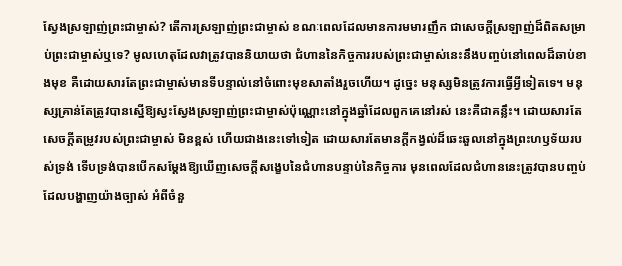ស្វែងស្រឡាញ់ព្រះជាម្ចាស់? តើការស្រឡាញ់ព្រះជាម្ចាស់ ខណៈពេលដែលមានការមមារញឹក ជាសេចក្ដីស្រឡាញ់ដ៏ពិតសម្រាប់ព្រះជាម្ចាស់ឬទេ? មូលហេតុដែលវាត្រូវបាននិយាយថា ជំហាននៃកិច្ចការរបស់ព្រះជាម្ចាស់នេះនឹងបញ្ចប់នៅពេលដ៏ឆាប់ខាងមុខ គឺដោយសារតែព្រះជាម្ចាស់មានទីបន្ទាល់នៅចំពោះមុខសាតាំងរួចហើយ។ ដូច្នេះ មនុស្សមិនត្រូវការធ្វើអ្វីទៀតទេ។ មនុស្សគ្រាន់តែត្រូវបានស្នើឱ្យស្វះស្វែងស្រឡាញ់ព្រះជាម្ចាស់ប៉ុណ្ណោះនៅក្នុងឆ្នាំដែលពួកគេនៅរស់ នេះគឺជាគន្លឹះ។ ដោយសារតែសេចក្ដីតម្រូវរបស់ព្រះជាម្ចាស់ មិនខ្ពស់ ហើយជាងនេះទៅទៀត ដោយសារតែមានក្ដីកង្វល់ដ៏ឆេះឆួលនៅក្នុងព្រះហឫទ័យរបស់ទ្រង់ ទើបទ្រង់បានបើកសម្ដែងឱ្យឃើញសេចក្ដីសង្ខេបនៃជំហានបន្ទាប់នៃកិច្ចការ មុនពេលដែលជំហាននេះត្រូវបានបញ្ចប់ ដែលបង្ហាញយ៉ាងច្បាស់ អំពីចំនួ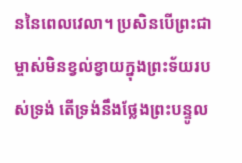ននៃពេលវេលា។ ប្រសិនបើព្រះជាម្ចាស់មិនខ្វល់ខ្វាយក្នុងព្រះទ័យរបស់ទ្រង់ តើទ្រង់នឹងថ្លែងព្រះបន្ទូល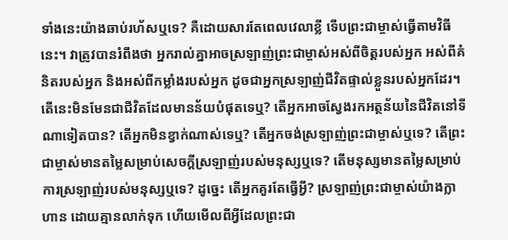ទាំងនេះយ៉ាងឆាប់រហ័សឬទេ? គឺដោយសារតែពេលវេលាខ្លី ទើបព្រះជាម្ចាស់ធ្វើតាមវិធីនេះ។ វាត្រូវបានរំពឹងថា អ្នករាល់គ្នាអាចស្រឡាញ់ព្រះជាម្ចាស់អស់ពីចិត្តរបស់អ្នក អស់ពីគំនិតរបស់អ្នក និងអស់ពីកម្លាំងរបស់អ្នក ដូចជាអ្នកស្រឡាញ់ជីវិតផ្ទាល់ខ្លួនរបស់អ្នកដែរ។ តើនេះមិនមែនជាជីវិតដែលមានន័យបំផុតទេឬ? តើអ្នកអាចស្វែងរកអត្ថន័យនៃជីវិតនៅទីណាទៀតបាន? តើអ្នកមិនខ្វាក់ណាស់ទេឬ? តើអ្នកចង់ស្រឡាញ់ព្រះជាម្ចាស់ឬទេ? តើព្រះជាម្ចាស់មានតម្លៃសម្រាប់សេចក្ដីស្រឡាញ់របស់មនុស្សឬទេ? តើមនុស្សមានតម្លៃសម្រាប់ការស្រឡាញ់របស់មនុស្សឬទេ? ដូច្នេះ តើអ្នកគួរតែធ្វើអ្វី? ស្រឡាញ់ព្រះជាម្ចាស់យ៉ាងក្លាហាន ដោយគ្មានលាក់ទុក ហើយមើលពីអ្វីដែលព្រះជា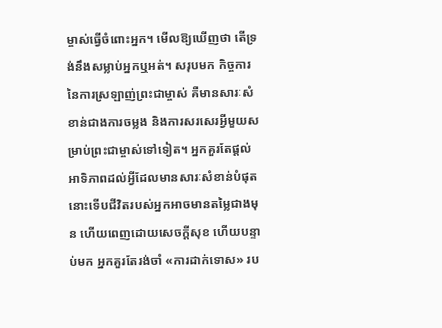ម្ចាស់ធ្វើចំពោះអ្នក។ មើលឱ្យឃើញថា តើទ្រង់នឹងសម្លាប់អ្នកឬអត់។ សរុបមក កិច្ចការនៃការស្រឡាញ់ព្រះជាម្ចាស់ គឺមានសារៈសំខាន់ជាងការចម្លង និងការសរសេរអ្វីមួយសម្រាប់ព្រះជាម្ចាស់ទៅទៀត។ អ្នកគួរតែផ្ដល់អាទិភាពដល់អ្វីដែលមានសារៈសំខាន់បំផុត នោះទើបជីវិតរបស់អ្នកអាចមានតម្លៃជាងមុន ហើយពេញដោយសេចក្ដីសុខ ហើយបន្ទាប់មក អ្នកគួរតែរង់ចាំ «ការដាក់ទោស» រប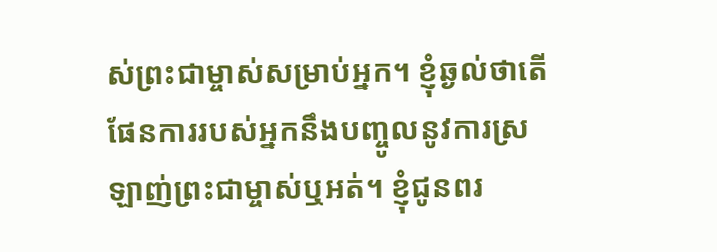ស់ព្រះជាម្ចាស់សម្រាប់អ្នក។ ខ្ញុំឆ្ងល់ថាតើផែនការរបស់អ្នកនឹងបញ្ចូលនូវការស្រឡាញ់ព្រះជាម្ចាស់ឬអត់។ ខ្ញុំជូនពរ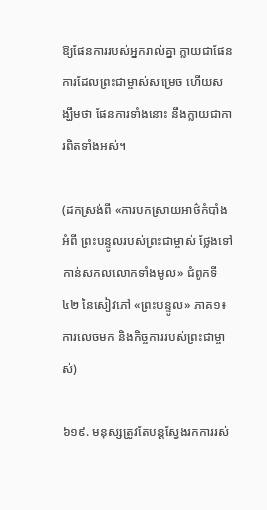ឱ្យផែនការរបស់អ្នករាល់គ្នា ក្លាយជាផែនការដែលព្រះជាម្ចាស់សម្រេច ហើយសង្ឃឹមថា ផែនការទាំងនោះ នឹងក្លាយជាការពិតទាំងអស់។

(ដកស្រង់ពី «ការបកស្រាយអាថ៌កំបាំងអំពី ព្រះបន្ទូលរបស់ព្រះជាម្ចាស់ ថ្លែងទៅកាន់សកលលោកទាំងមូល» ជំពូកទី ៤២ នៃសៀវភៅ «ព្រះបន្ទូល» ភាគ១៖ ការលេចមក និងកិច្ចការរបស់ព្រះជាម្ចាស់)

៦១៩. មនុស្សត្រូវតែបន្តស្វែងរកការរស់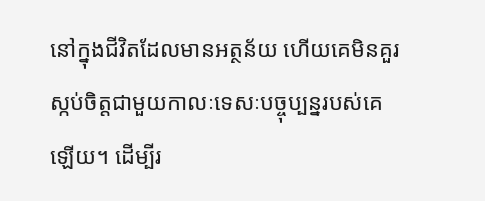នៅក្នុងជីវិតដែលមានអត្ថន័យ ហើយគេមិនគួរស្កប់ចិត្តជាមួយកាលៈទេសៈបច្ចុប្បន្នរបស់គេឡើយ។ ដើម្បីរ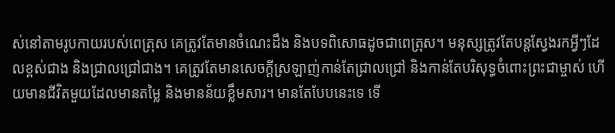ស់នៅតាមរូបកាយរបស់ពេត្រុស គេត្រូវតែមានចំណេះដឹង និងបទពិសោធដូចជាពេត្រុស។ មនុស្សត្រូវតែបន្តស្វែងរកអ្វីៗដែលខ្ពស់ជាង និងជ្រាលជ្រៅជាង។ គេត្រូវតែមានសេចក្តីស្រឡាញ់កាន់តែជ្រាលជ្រៅ និងកាន់តែបរិសុទ្ធចំពោះព្រះជាម្ចាស់ ហើយមានជីវិតមួយដែលមានតម្លៃ និងមានន័យខ្លឹមសារ។ មានតែបែបនេះទេ ទើ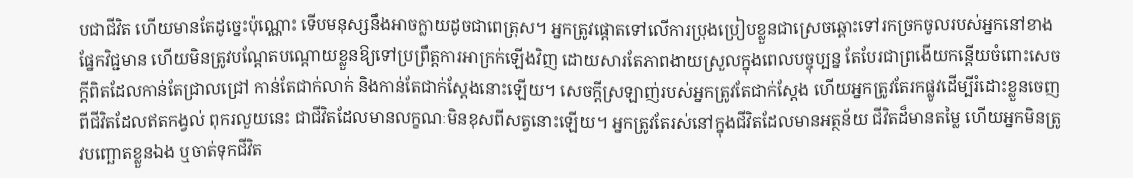បជាជីវិត ហើយមានតែដូច្នេះប៉ុណ្ណោះ ទើបមនុស្សនឹងអាចក្លាយដូចជាពេត្រុស។ អ្នកត្រូវផ្ដោតទៅលើការប្រុងប្រៀបខ្លួនជាស្រេចឆ្ពោះទៅរកច្រកចូលរបស់អ្នកនៅខាងផ្នែកវិជ្ជមាន ហើយមិនត្រូវបណ្ដែតបណ្តោយខ្លួនឱ្យទៅប្រព្រឹត្តការអាក្រក់ឡើងវិញ ដោយសារតែភាពងាយស្រួលក្នុងពេលបច្ចុប្បន្ន តែបែរជាព្រងើយកន្ដើយចំពោះសេចក្តីពិតដែលកាន់តែជ្រាលជ្រៅ កាន់តែជាក់លាក់ និងកាន់តែជាក់ស្ដែងនោះឡើយ។ សេចក្តីស្រឡាញ់របស់អ្នកត្រូវតែជាក់ស្ដែង ហើយអ្នកត្រូវតែរកផ្លូវដើម្បីរំដោះខ្លួនចេញពីជីវិតដែលឥតកង្វល់ ពុករលួយនេះ ជាជីវិតដែលមានលក្ខណៈមិនខុសពីសត្វនោះឡើយ។ អ្នកត្រូវតែរស់នៅក្នុងជីវិតដែលមានអត្ថន័យ ជីវិតដ៏មានតម្លៃ ហើយអ្នកមិនត្រូវបញ្ឆោតខ្លួនឯង ឬចាត់ទុកជីវិត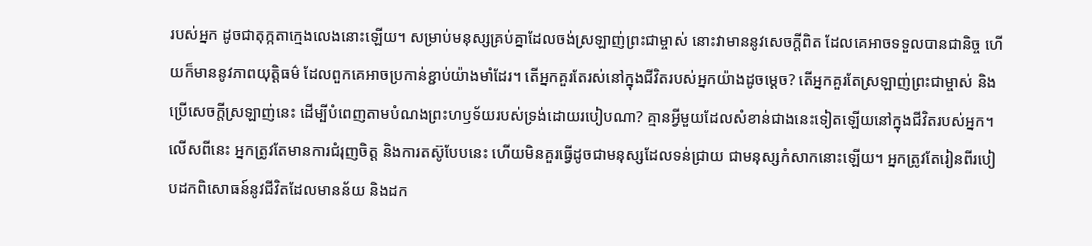របស់អ្នក ដូចជាតុក្កតាក្មេងលេងនោះឡើយ។ សម្រាប់មនុស្សគ្រប់គ្នាដែលចង់ស្រឡាញ់ព្រះជាម្ចាស់ នោះវាមាននូវសេចក្ដីពិត ដែលគេអាចទទួលបានជានិច្ច ហើយក៏មាននូវភាពយុត្តិធម៌ ដែលពួកគេអាចប្រកាន់ខ្ជាប់យ៉ាងមាំដែរ។ តើអ្នកគួរតែរស់នៅក្នុងជីវិតរបស់អ្នកយ៉ាងដូចម្ដេច? តើអ្នកគួរតែស្រឡាញ់ព្រះជាម្ចាស់ និងប្រើសេចក្តីស្រឡាញ់នេះ ដើម្បីបំពេញតាមបំណងព្រះហឫទ័យរបស់ទ្រង់ដោយរបៀបណា? គ្មានអ្វីមួយដែលសំខាន់ជាងនេះទៀតឡើយនៅក្នុងជីវិតរបស់អ្នក។ លើសពីនេះ អ្នកត្រូវតែមានការជំរុញចិត្ត និងការតស៊ូបែបនេះ ហើយមិនគួរធ្វើដូចជាមនុស្សដែលទន់ជ្រាយ ជាមនុស្សកំសាកនោះឡើយ។ អ្នកត្រូវតែរៀនពីរបៀបដកពិសោធន៍នូវជីវិតដែលមានន័យ និងដក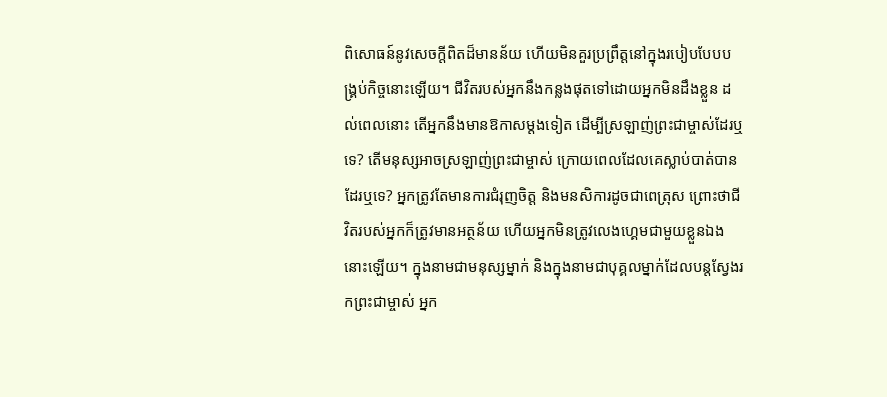ពិសោធន៍នូវសេចក្តីពិតដ៏មានន័យ ហើយមិនគួរប្រព្រឹត្តនៅក្នុងរបៀបបែបបង្រ្គប់កិច្ចនោះឡើយ។ ជីវិតរបស់អ្នកនឹងកន្លងផុតទៅដោយអ្នកមិនដឹងខ្លួន ដល់ពេលនោះ តើអ្នកនឹងមានឱកាសម្ដងទៀត ដើម្បីស្រឡាញ់ព្រះជាម្ចាស់ដែរឬទេ? តើមនុស្សអាចស្រឡាញ់ព្រះជាម្ចាស់ ក្រោយពេលដែលគេស្លាប់បាត់បានដែរឬទេ? អ្នកត្រូវតែមានការជំរុញចិត្ត និងមនសិការដូចជាពេត្រុស ព្រោះថាជីវិតរបស់អ្នកក៏ត្រូវមានអត្ថន័យ ហើយអ្នកមិនត្រូវលេងហ្គេមជាមួយខ្លួនឯងនោះឡើយ។ ក្នុងនាមជាមនុស្សម្នាក់ និងក្នុងនាមជាបុគ្គលម្នាក់ដែលបន្តស្វែងរកព្រះជាម្ចាស់ អ្នក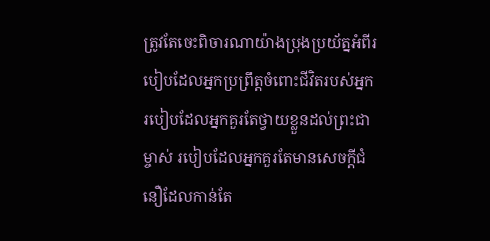ត្រូវតែចេះពិចារណាយ៉ាងប្រុងប្រយ័ត្នអំពីរបៀបដែលអ្នកប្រព្រឹត្តចំពោះជីវិតរបស់អ្នក របៀបដែលអ្នកគួរតែថ្វាយខ្លួនដល់ព្រះជាម្ចាស់ របៀបដែលអ្នកគួរតែមានសេចក្តីជំនឿដែលកាន់តែ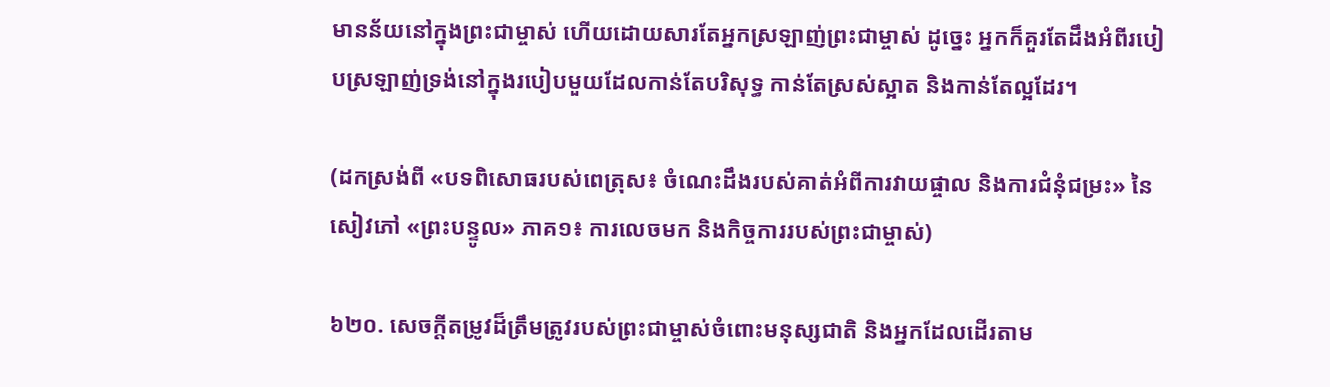មានន័យនៅក្នុងព្រះជាម្ចាស់ ហើយដោយសារតែអ្នកស្រឡាញ់ព្រះជាម្ចាស់ ដូច្នេះ អ្នកក៏គួរតែដឹងអំពីរបៀបស្រឡាញ់ទ្រង់នៅក្នុងរបៀបមួយដែលកាន់តែបរិសុទ្ធ កាន់តែស្រស់ស្អាត និងកាន់តែល្អដែរ។

(ដកស្រង់ពី «បទពិសោធរបស់ពេត្រុស៖ ចំណេះដឹងរបស់គាត់អំពីការវាយផ្ចាល និងការជំនុំជម្រះ» នៃសៀវភៅ «ព្រះបន្ទូល» ភាគ១៖ ការលេចមក និងកិច្ចការរបស់ព្រះជាម្ចាស់)

៦២០. សេចក្ដីតម្រូវដ៏ត្រឹមត្រូវរបស់ព្រះជាម្ចាស់ចំពោះមនុស្សជាតិ និងអ្នកដែលដើរតាម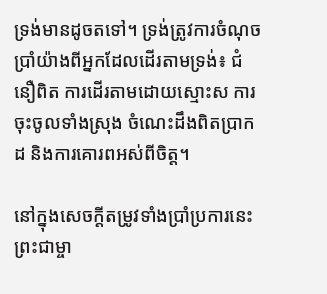ទ្រង់មានដូចតទៅ។ ទ្រង់ត្រូវការចំណុចប្រាំយ៉ាងពីអ្នកដែលដើរតាមទ្រង់៖ ជំនឿពិត ការដើរតាមដោយស្មោះស ការចុះចូលទាំងស្រុង ចំណេះដឹងពិតប្រាកដ និងការគោរពអស់ពីចិត្ត។

នៅក្នុងសេចក្ដីតម្រូវទាំងប្រាំប្រការនេះ ព្រះជាម្ចា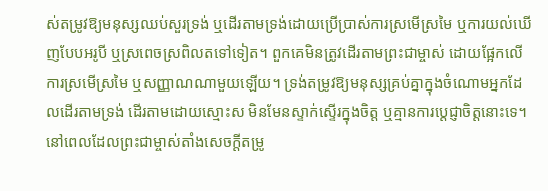ស់តម្រូវឱ្យមនុស្សឈប់សួរទ្រង់ ឬដើរតាមទ្រង់ដោយប្រើប្រាស់ការស្រមើស្រមៃ ឬការយល់ឃើញបែបអរូបី ឬស្រពេចស្រពិលតទៅទៀត។ ពួកគេមិនត្រូវដើរតាមព្រះជាម្ចាស់ ដោយផ្អែកលើការស្រមើស្រមៃ ឬសញ្ញាណណាមួយឡើយ។ ទ្រង់តម្រូវឱ្យមនុស្សគ្រប់គ្នាក្នុងចំណោមអ្នកដែលដើរតាមទ្រង់ ដើរតាមដោយស្មោះស មិនមែនស្ទាក់ស្ទើរក្នុងចិត្ត ឬគ្មានការប្តេជ្ញាចិត្តនោះទេ។ នៅពេលដែលព្រះជាម្ចាស់តាំងសេចក្ដីតម្រូ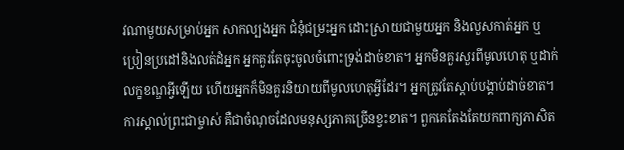វណាមួយសម្រាប់អ្នក សាកល្បងអ្នក ជំនុំជម្រះអ្នក ដោះស្រាយជាមួយអ្នក និងលួសកាត់អ្នក ឬប្រៀនប្រដៅនិងលត់ដំអ្នក អ្នកគួរតែចុះចូលចំពោះទ្រង់ដាច់ខាត។ អ្នកមិនគួរសួរពីមូលហេតុ ឬដាក់លក្ខខណ្ឌអ្វីឡើយ ហើយអ្នកក៏មិនគួរនិយាយពីមូលហេតុអ្វីដែរ។ អ្នកត្រូវតែស្ដាប់បង្គាប់ដាច់ខាត។ ការស្គាល់ព្រះជាម្ចាស់ គឺជាចំណុចដែលមនុស្សភាគច្រើនខ្វះខាត។ ពួកគេតែងតែយកពាក្យភាសិត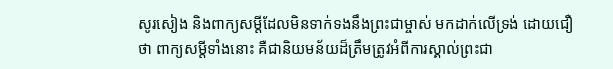សូរសៀង និងពាក្យសម្តីដែលមិនទាក់ទងនឹងព្រះជាម្ចាស់ មកដាក់លើទ្រង់ ដោយជឿថា ពាក្យសម្តីទាំងនោះ គឺជានិយមន័យដ៏ត្រឹមត្រូវអំពីការស្គាល់ព្រះជា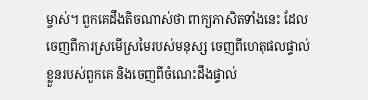ម្ចាស់។ ពួកគេដឹងតិចណាស់ថា ពាក្យភាសិតទាំងនេះ ដែលចេញពីការស្រមើស្រមៃរបស់មនុស្ស ចេញពីហេតុផលផ្ទាល់ខ្លួនរបស់ពួកគេ និងចេញពីចំណេះដឹងផ្ទាល់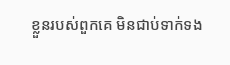ខ្លួនរបស់ពួកគេ មិនជាប់ទាក់ទង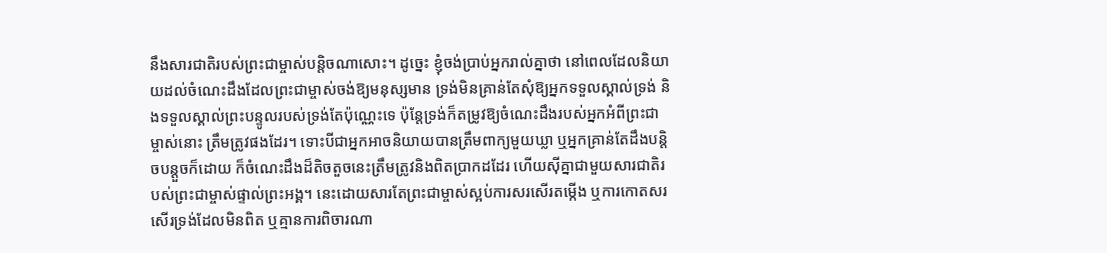នឹងសារជាតិរបស់ព្រះជាម្ចាស់បន្តិចណាសោះ។ ដូច្នេះ ខ្ញុំចង់ប្រាប់អ្នករាល់គ្នាថា នៅពេលដែលនិយាយដល់ចំណេះដឹងដែលព្រះជាម្ចាស់ចង់ឱ្យមនុស្សមាន ទ្រង់មិនគ្រាន់តែសុំឱ្យអ្នកទទួលស្គាល់ទ្រង់ និងទទួលស្គាល់ព្រះបន្ទូលរបស់ទ្រង់តែប៉ុណ្ណេះទេ ប៉ុន្តែទ្រង់ក៏តម្រូវឱ្យចំណេះដឹងរបស់អ្នកអំពីព្រះជាម្ចាស់នោះ ត្រឹមត្រូវផងដែរ។ ទោះបីជាអ្នកអាចនិយាយបានត្រឹមពាក្យមួយឃ្លា ឬអ្នកគ្រាន់តែដឹងបន្តិចបន្តួចក៏ដោយ ក៏ចំណេះដឹងដ៏តិចតួចនេះត្រឹមត្រូវនិងពិតប្រាកដដែរ ហើយស៊ីគ្នាជាមួយសារជាតិរបស់ព្រះជាម្ចាស់ផ្ទាល់ព្រះអង្គ។ នេះដោយសារតែព្រះជាម្ចាស់ស្អប់ការសរសើរតម្កើង ឬការកោតសរសើរទ្រង់ដែលមិនពិត ឬគ្មានការពិចារណា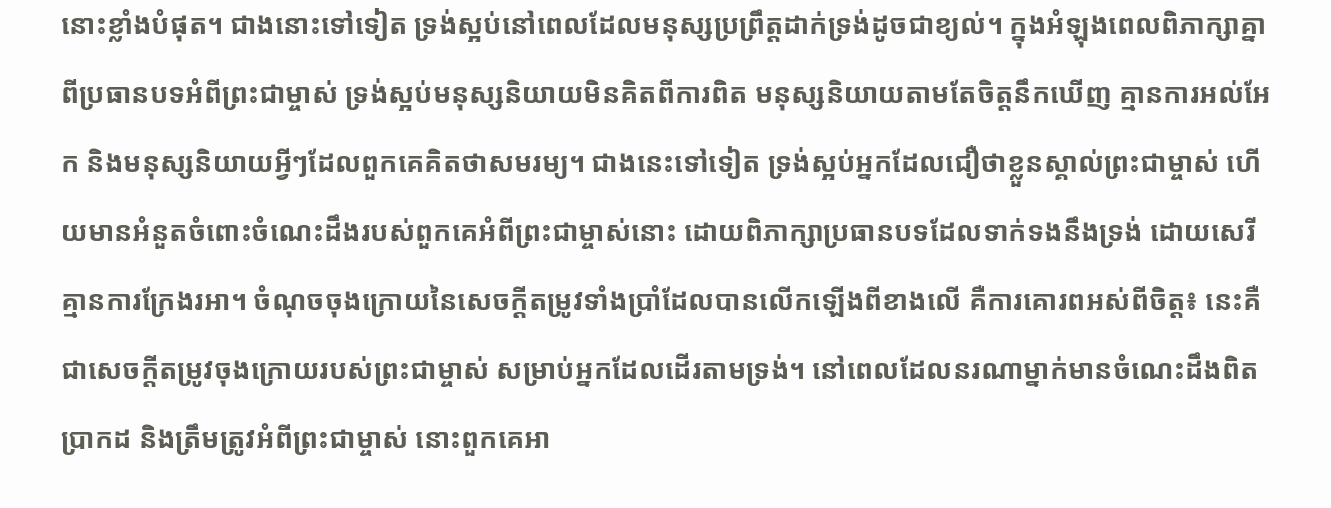នោះខ្លាំងបំផុត។ ជាងនោះទៅទៀត ទ្រង់ស្អប់នៅពេលដែលមនុស្សប្រព្រឹត្តដាក់ទ្រង់ដូចជាខ្យល់។ ក្នុងអំឡុងពេលពិភាក្សាគ្នាពីប្រធានបទអំពីព្រះជាម្ចាស់ ទ្រង់ស្អប់មនុស្សនិយាយមិនគិតពីការពិត មនុស្សនិយាយតាមតែចិត្តនឹកឃើញ គ្មានការអល់អែក និងមនុស្សនិយាយអ្វីៗដែលពួកគេគិតថាសមរម្យ។ ជាងនេះទៅទៀត ទ្រង់ស្អប់អ្នកដែលជឿថាខ្លួនស្គាល់ព្រះជាម្ចាស់ ហើយមានអំនួតចំពោះចំណេះដឹងរបស់ពួកគេអំពីព្រះជាម្ចាស់នោះ ដោយពិភាក្សាប្រធានបទដែលទាក់ទងនឹងទ្រង់ ដោយសេរី គ្មានការក្រែងរអា។ ចំណុចចុងក្រោយនៃសេចក្ដីតម្រូវទាំងប្រាំដែលបានលើកឡើងពីខាងលើ គឺការគោរពអស់ពីចិត្ត៖ នេះគឺជាសេចក្ដីតម្រូវចុងក្រោយរបស់ព្រះជាម្ចាស់ សម្រាប់អ្នកដែលដើរតាមទ្រង់។ នៅពេលដែលនរណាម្នាក់មានចំណេះដឹងពិតប្រាកដ និងត្រឹមត្រូវអំពីព្រះជាម្ចាស់ នោះពួកគេអា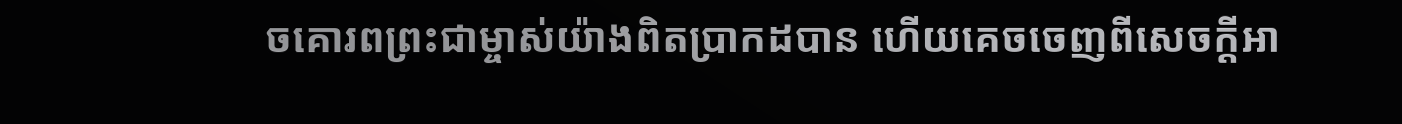ចគោរពព្រះជាម្ចាស់យ៉ាងពិតប្រាកដបាន ហើយគេចចេញពីសេចក្ដីអា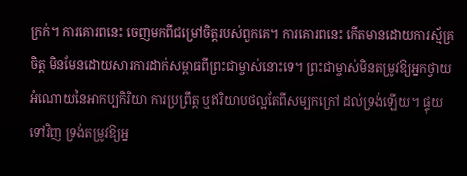ក្រក់។ ការគោរពនេះ ចេញមកពីជម្រៅចិត្តរបស់ពួកគេ។ ការគោរពនេះ កើតមានដោយការស្ម័គ្រចិត្ត មិនមែនដោយសារការដាក់សម្ពាធពីព្រះជាម្ចាស់នោះទេ។ ព្រះជាម្ចាស់មិនតម្រូវឱ្យអ្នកថ្វាយអំណោយនៃអាកប្បកិរិយា ការប្រព្រឹត្ត ឬឥរិយាបថល្អតែពីសម្បកក្រៅ ដល់ទ្រង់ឡើយ។ ផ្ទុយទៅវិញ ទ្រង់តម្រូវឱ្យអ្ន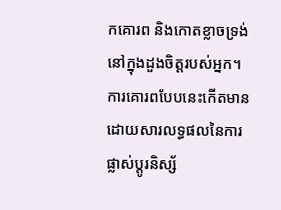កគោរព និងកោតខ្លាចទ្រង់នៅក្នុងដួងចិត្តរបស់អ្នក។ ការគោរពបែបនេះកើតមានដោយសារលទ្ធផលនៃការផ្លាស់ប្តូរនិស្ស័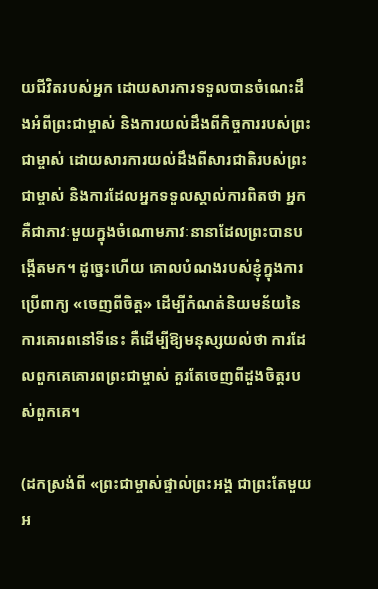យជីវិតរបស់អ្នក ដោយសារការទទួលបានចំណេះដឹងអំពីព្រះជាម្ចាស់ និងការយល់ដឹងពីកិច្ចការរបស់ព្រះជាម្ចាស់ ដោយសារការយល់ដឹងពីសារជាតិរបស់ព្រះជាម្ចាស់ និងការដែលអ្នកទទួលស្គាល់ការពិតថា អ្នកគឺជាភាវៈមួយក្នុងចំណោមភាវៈនានាដែលព្រះបានបង្កើតមក។ ដូច្នេះហើយ គោលបំណងរបស់ខ្ញុំក្នុងការប្រើពាក្យ «ចេញពីចិត្ត» ដើម្បីកំណត់និយមន័យនៃការគោរពនៅទីនេះ គឺដើម្បីឱ្យមនុស្សយល់ថា ការដែលពួកគេគោរពព្រះជាម្ចាស់ គួរតែចេញពីដួងចិត្តរបស់ពួកគេ។

(ដកស្រង់ពី «ព្រះជាម្ចាស់ផ្ទាល់ព្រះអង្គ ជាព្រះតែមួយអ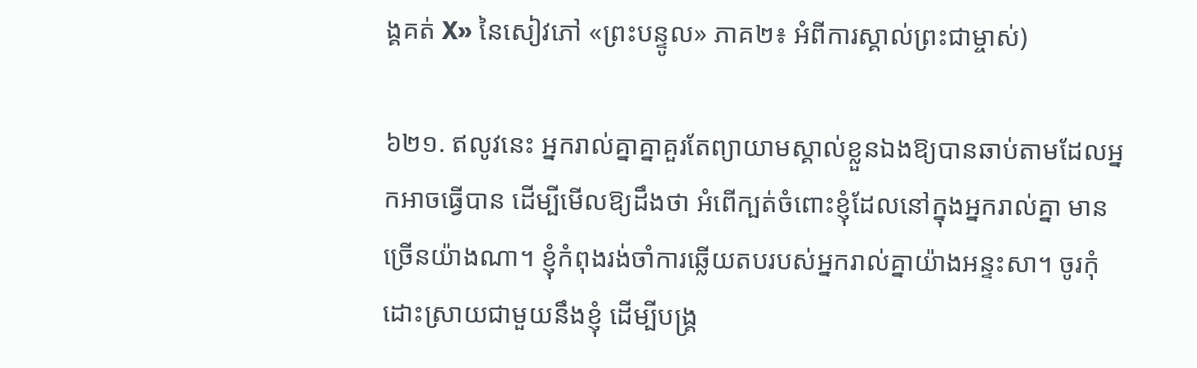ង្គគត់ X» នៃសៀវភៅ «ព្រះបន្ទូល» ភាគ២៖ អំពីការស្គាល់ព្រះជាម្ចាស់)

៦២១. ឥលូវនេះ អ្នករាល់គ្នាគ្នាគួរតែព្យាយាមស្គាល់ខ្លួនឯងឱ្យបានឆាប់តាមដែលអ្នកអាចធ្វើបាន ដើម្បីមើលឱ្យដឹងថា អំពើក្បត់ចំពោះខ្ញុំដែលនៅក្នុងអ្នករាល់គ្នា មានច្រើនយ៉ាងណា។ ខ្ញុំកំពុងរង់ចាំការឆ្លើយតបរបស់អ្នករាល់គ្នាយ៉ាងអន្ទះសា។ ចូរកុំដោះស្រាយជាមួយនឹងខ្ញុំ ដើម្បីបង្គ្រ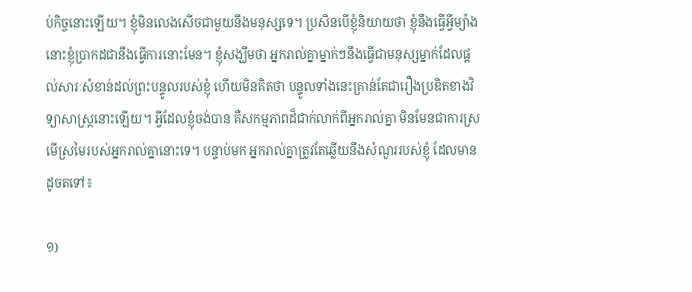ប់កិច្ចនោះឡើយ។ ខ្ញុំមិនលេងសើចជាមួយនឹងមនុស្សទេ។ ប្រសិនបើខ្ញុំនិយាយថា ខ្ញុំនឹងធ្វើអ្វីម្យ៉ាង នោះខ្ញុំប្រាកដជានឹងធ្វើការនោះមែន។ ខ្ញុំសង្ឃឹមថា អ្នករាល់គ្នាម្នាក់ៗនឹងធ្វើជាមនុស្សម្នាក់ដែលផ្ដល់សារៈសំខាន់ដល់ព្រះបន្ទូលរបស់ខ្ញុំ ហើយមិនគិតថា បន្ទូលទាំងនេះគ្រាន់តែជារឿងប្រឌិតខាងវិទ្យាសាស្ត្រនោះឡើយ។ អ្វីដែលខ្ញុំចង់បាន គឺសកម្មភាពដ៏ជាក់លាក់ពីអ្នករាល់គ្នា មិនមែនជាការស្រមើស្រមៃរបស់អ្នករាល់គ្នានោះទេ។ បន្ទាប់មក អ្នករាល់គ្នាត្រូវតែឆ្លើយនឹងសំណួររបស់ខ្ញុំ ដែលមានដូចតទៅ៖

១)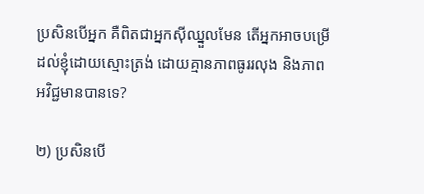ប្រសិនបើអ្នក គឺពិតជាអ្នកស៊ីឈ្នួលមែន តើអ្នកអាចបម្រើដល់ខ្ញុំដោយស្មោះត្រង់ ដោយគ្មានភាពធូររលុង និងភាពអវិជ្ជមានបានទេ?

២) ប្រសិនបើ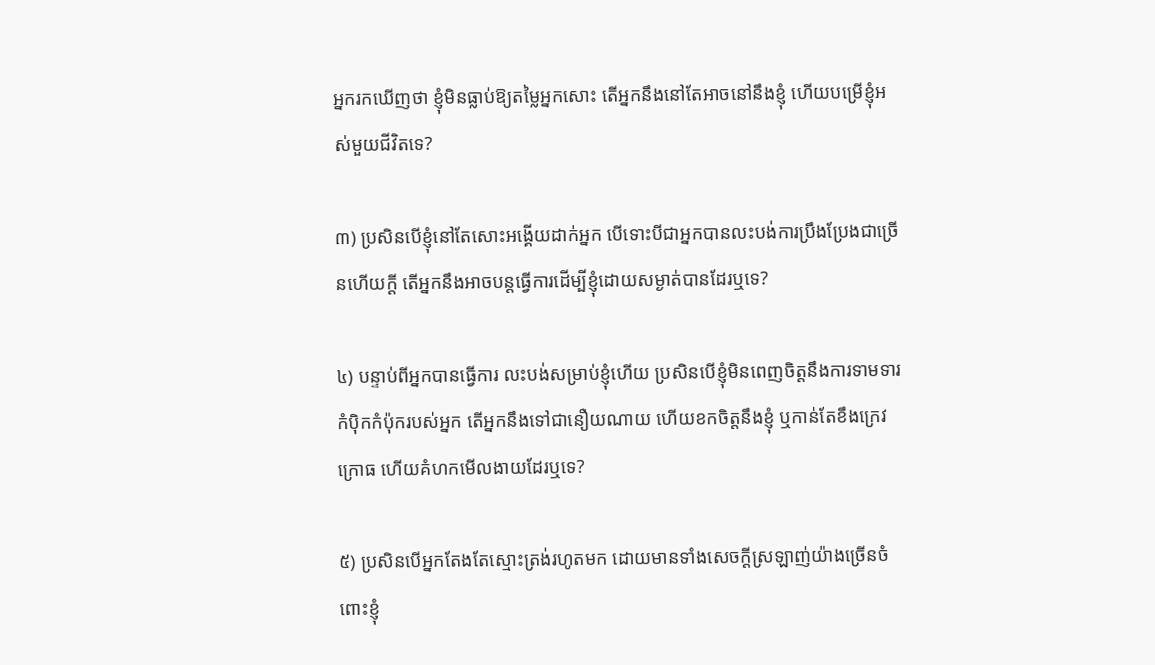អ្នករកឃើញថា ខ្ញុំមិនធ្លាប់ឱ្យតម្លៃអ្នកសោះ តើអ្នកនឹងនៅតែអាចនៅនឹងខ្ញុំ ហើយបម្រើខ្ញុំអស់មួយជីវិតទេ?

៣) ប្រសិនបើខ្ញុំនៅតែសោះអង្គើយដាក់អ្នក បើទោះបីជាអ្នកបានលះបង់ការប្រឹងប្រែងជាច្រើនហើយក្ដី តើអ្នកនឹងអាចបន្តធ្វើការដើម្បីខ្ញុំដោយសម្ងាត់បានដែរឬទេ?

៤) បន្ទាប់ពីអ្នកបានធ្វើការ លះបង់សម្រាប់ខ្ញុំហើយ ប្រសិនបើខ្ញុំមិនពេញចិត្តនឹងការទាមទារកំប៉ិកកំប៉ុករបស់អ្នក តើអ្នកនឹងទៅជានឿយណាយ ហើយខកចិត្តនឹងខ្ញុំ ឬកាន់តែខឹងក្រេវក្រោធ ហើយគំហកមើលងាយដែរឬទេ?

៥) ប្រសិនបើអ្នកតែងតែស្មោះត្រង់រហូតមក ដោយមានទាំងសេចក្ដីស្រឡាញ់យ៉ាងច្រើនចំពោះខ្ញុំ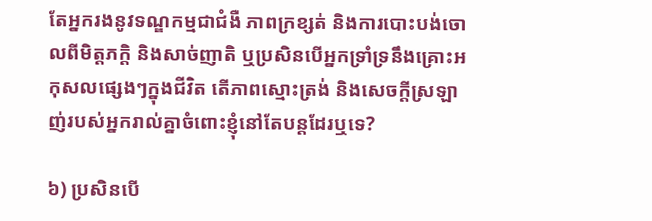តែអ្នករងនូវទណ្ឌកម្មជាជំងឺ ភាពក្រខ្សត់ និងការបោះបង់ចោលពីមិត្តភក្ដិ និងសាច់ញាតិ ឬប្រសិនបើអ្នកទ្រាំទ្រនឹងគ្រោះអកុសលផ្សេងៗក្នុងជីវិត តើភាពស្មោះត្រង់ និងសេចក្ដីស្រឡាញ់របស់អ្នករាល់គ្នាចំពោះខ្ញុំនៅតែបន្តដែរឬទេ?

៦) ប្រសិនបើ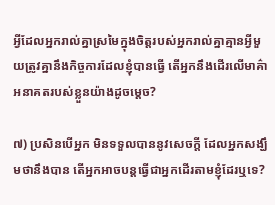អ្វីដែលអ្នករាល់គ្នាស្រមៃក្នុងចិត្តរបស់អ្នករាល់គ្នាគ្មានអ្វីមួយត្រូវគ្នានឹងកិច្ចការដែលខ្ញុំបានធ្វើ តើអ្នកនឹងដើរលើមាគ៌ាអនាគតរបស់ខ្លួនយ៉ាងដូចម្ដេច?

៧) ប្រសិនបើអ្នក មិនទទួលបាននូវសេចក្ដី ដែលអ្នកសង្ឃឹមថានឹងបាន តើអ្នកអាចបន្តធ្វើជាអ្នកដើរតាមខ្ញុំដែរឬទេ?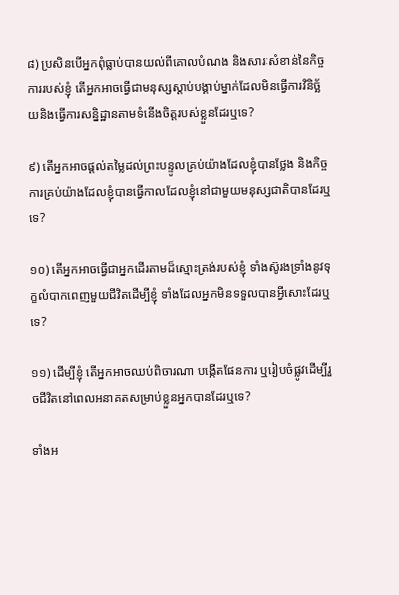៨) ប្រសិនបើអ្នកពុំធ្លាប់បានយល់ពីគោលបំណង និងសារៈសំខាន់នៃកិច្ចការរបស់ខ្ញុំ តើអ្នកអាចធ្វើជាមនុស្សស្ដាប់បង្គាប់ម្នាក់ដែលមិនធ្វើការវិនិច្ឆ័យនិងធ្វើការសន្និដ្ឋានតាមទំនើងចិត្តរបស់ខ្លួនដែរឬទេ?

៩) តើអ្នកអាចផ្ដល់តម្លៃដល់ព្រះបន្ទូលគ្រប់យ៉ាងដែលខ្ញុំបានថ្លែង និងកិច្ចការគ្រប់យ៉ាងដែលខ្ញុំបានធ្វើកាលដែលខ្ញុំនៅជាមួយមនុស្សជាតិបានដែរឬទេ?

១០) តើអ្នកអាចធ្វើជាអ្នកដើរតាមដ៏ស្មោះត្រង់របស់ខ្ញុំ ទាំងស៊ូរងទ្រាំងនូវទុក្ខលំបាកពេញមួយជីវិតដើម្បីខ្ញុំ ទាំងដែលអ្នកមិនទទួលបានអ្វីសោះដែរឬទេ?

១១) ដើម្បីខ្ញុំ តើអ្នកអាចឈប់ពិចារណា បង្កើតផែនការ ឬរៀបចំផ្លូវដើម្បីរួចជីវិតនៅពេលអនាគតសម្រាប់ខ្លួនអ្នកបានដែរឬទេ?

ទាំងអ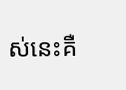ស់នេះគឺ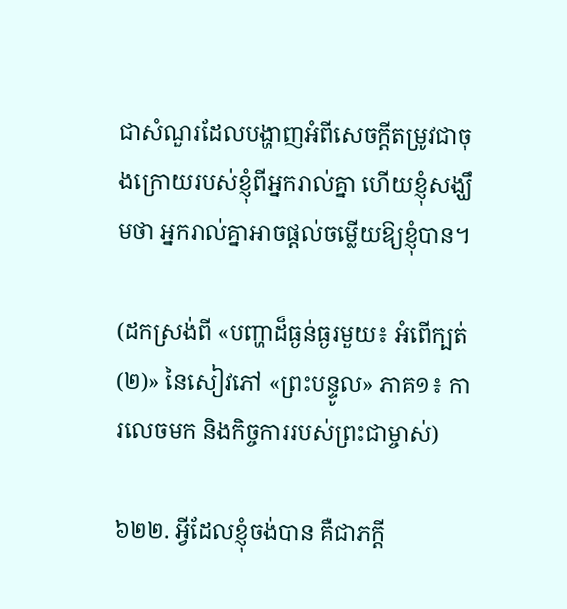ជាសំណួរដែលបង្ហាញអំពីសេចក្ដីតម្រូវជាចុងក្រោយរបស់ខ្ញុំពីអ្នករាល់គ្នា ហើយខ្ញុំសង្ឃឹមថា អ្នករាល់គ្នាអាចផ្ដល់ចម្លើយឱ្យខ្ញុំបាន។

(ដកស្រង់ពី «បញ្ហាដ៏ធ្ងន់ធ្ងរមួយ៖ អំពើក្បត់ (២)» នៃសៀវភៅ «ព្រះបន្ទូល» ភាគ១៖ ការលេចមក និងកិច្ចការរបស់ព្រះជាម្ចាស់)

៦២២. អ្វីដែលខ្ញុំចង់បាន គឺជាភក្តី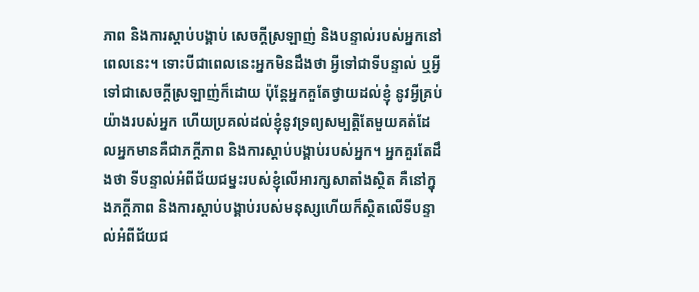ភាព និងការស្ដាប់បង្គាប់ សេចក្តីស្រឡាញ់ និងបន្ទាល់របស់អ្នកនៅពេលនេះ។ ទោះបីជាពេលនេះអ្នកមិនដឹងថា អ្វីទៅជាទីបន្ទាល់ ឬអ្វីទៅជាសេចក្តីស្រឡាញ់ក៏ដោយ ប៉ុន្តែអ្នកគួតែថ្វាយដល់ខ្ញុំ នូវអ្វីគ្រប់យ៉ាងរបស់អ្នក ហើយប្រគល់ដល់ខ្ញុំនូវទ្រព្យសម្បត្តិតែមួយគត់ដែលអ្នកមានគឺជាភក្តីភាព និងការស្ដាប់បង្គាប់របស់អ្នក។ អ្នកគួរតែដឹងថា ទីបន្ទាល់អំពីជ័យជម្នះរបស់ខ្ញុំលើអារក្សសាតាំងស្ថិត គឺនៅក្នុងភក្តីភាព និងការស្ដាប់បង្គាប់របស់មនុស្សហើយក៏ស្ថិតលើទីបន្ទាល់អំពីជ័យជ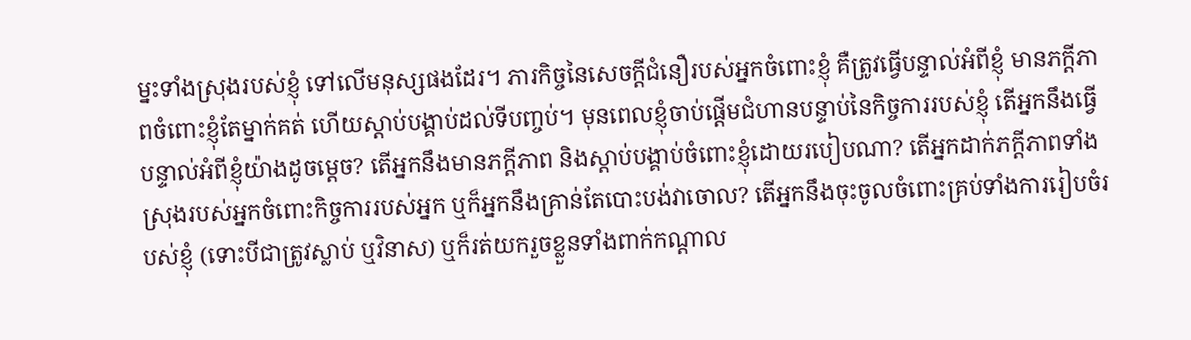ម្នះទាំងស្រុងរបស់ខ្ញុំ ទៅលើមនុស្សផងដែរ។ ភារកិច្ចនៃសេចក្តីជំនឿរបស់អ្នកចំពោះខ្ញុំ គឺត្រូវធ្វើបន្ទាល់អំពីខ្ញុំ មានភក្តីភាពចំពោះខ្ញុំតែម្នាក់គត់ ហើយស្ដាប់បង្គាប់ដល់ទីបញ្ចប់។ មុនពេលខ្ញុំចាប់ផ្ដើមជំហានបន្ទាប់នៃកិច្ចការរបស់ខ្ញុំ តើអ្នកនឹងធ្វើបន្ទាល់អំពីខ្ញុំយ៉ាងដូចម្ដេច? តើអ្នកនឹងមានភក្តីភាព និងស្ដាប់បង្គាប់ចំពោះខ្ញុំដោយរបៀបណា? តើអ្នកដាក់ភក្តីភាពទាំងស្រុងរបស់អ្នកចំពោះកិច្ចការរបស់អ្នក ឬក៏អ្នកនឹងគ្រាន់តែបោះបង់វាចោល? តើអ្នកនឹងចុះចូលចំពោះគ្រប់ទាំងការរៀបចំរបស់ខ្ញុំ (ទោះបីជាត្រូវស្លាប់ ឬវិនាស) ឬក៏រត់យករួចខ្លួនទាំងពាក់កណ្ដាល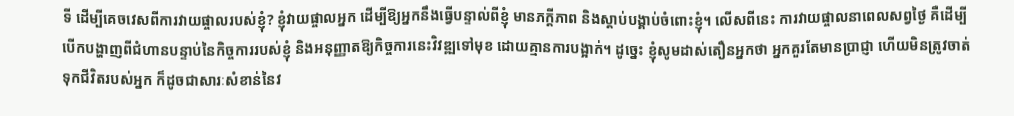ទី ដើម្បីគេចវេសពីការវាយផ្ចាលរបស់ខ្ញុំ? ខ្ញុំវាយផ្ចាលអ្នក ដើម្បីឱ្យអ្នកនឹងធ្វើបន្ទាល់ពីខ្ញុំ មានភក្ដីភាព និងស្ដាប់បង្គាប់ចំពោះខ្ញុំ។ លើសពីនេះ ការវាយផ្ចាលនាពេលសព្វថ្ងៃ គឺដើម្បីបើកបង្ហាញពីជំហានបន្ទាប់នៃកិច្ចការរបស់ខ្ញុំ និងអនុញ្ញាតឱ្យកិច្ចការនេះវិវឌ្ឍទៅមុខ ដោយគ្មានការបង្អាក់។ ដូច្នេះ ខ្ញុំសូមដាស់តឿនអ្នកថា អ្នកគួរតែមានប្រាជ្ញា ហើយមិនត្រូវចាត់ទុកជីវិតរបស់អ្នក ក៏ដូចជាសារៈសំខាន់នៃវ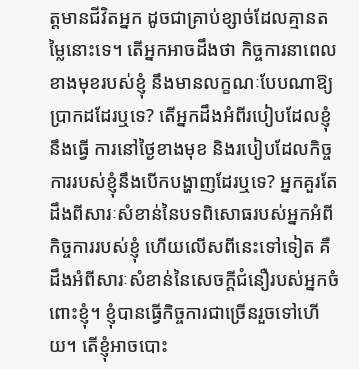ត្តមានជីវិតអ្នក ដូចជាគ្រាប់ខ្សាច់ដែលគ្មានតម្លៃនោះទេ។ តើអ្នកអាចដឹងថា កិច្ចការនាពេលខាងមុខរបស់ខ្ញុំ នឹងមានលក្ខណៈបែបណាឱ្យប្រាកដដែរឬទេ? តើអ្នកដឹងអំពីរបៀបដែលខ្ញុំនឹងធ្វើ ការនៅថ្ងៃខាងមុខ និងរបៀបដែលកិច្ចការរបស់ខ្ញុំនឹងបើកបង្ហាញដែរឬទេ? អ្នកគួរតែដឹងពីសារៈសំខាន់នៃបទពិសោធរបស់អ្នកអំពីកិច្ចការរបស់ខ្ញុំ ហើយលើសពីនេះទៅទៀត គឺដឹងអំពីសារៈសំខាន់នៃសេចក្តីជំនឿរបស់អ្នកចំពោះខ្ញុំ។ ខ្ញុំបានធ្វើកិច្ចការជាច្រើនរួចទៅហើយ។ តើខ្ញុំអាចបោះ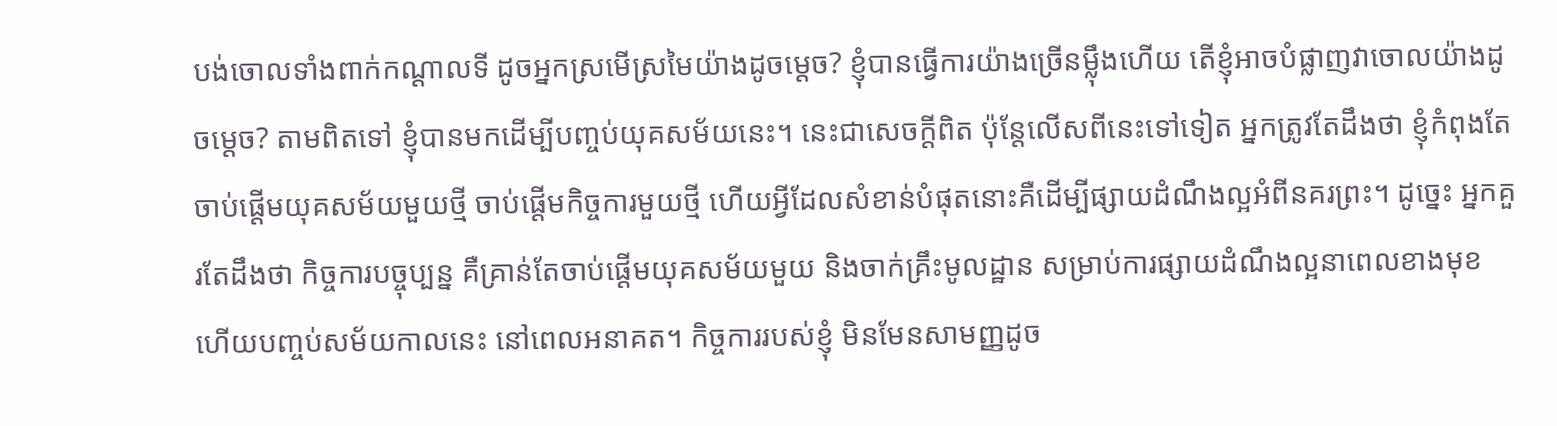បង់ចោលទាំងពាក់កណ្ដាលទី ដូចអ្នកស្រមើស្រមៃយ៉ាងដូចម្ដេច? ខ្ញុំបានធ្វើការយ៉ាងច្រើនម្ល៉ឹងហើយ តើខ្ញុំអាចបំផ្លាញវាចោលយ៉ាងដូចម្ដេច? តាមពិតទៅ ខ្ញុំបានមកដើម្បីបញ្ចប់យុគសម័យនេះ។ នេះជាសេចក្តីពិត ប៉ុន្តែលើសពីនេះទៅទៀត អ្នកត្រូវតែដឹងថា ខ្ញុំកំពុងតែចាប់ផ្ដើមយុគសម័យមួយថ្មី ចាប់ផ្ដើមកិច្ចការមួយថ្មី ហើយអ្វីដែលសំខាន់បំផុតនោះគឺដើម្បីផ្សាយដំណឹងល្អអំពីនគរព្រះ។ ដូច្នេះ អ្នកគួរតែដឹងថា កិច្ចការបច្ចុប្បន្ន គឺគ្រាន់តែចាប់ផ្ដើមយុគសម័យមួយ និងចាក់គ្រឹះមូលដ្ឋាន សម្រាប់ការផ្សាយដំណឹងល្អនាពេលខាងមុខ ហើយបញ្ចប់សម័យកាលនេះ នៅពេលអនាគត។ កិច្ចការរបស់ខ្ញុំ មិនមែនសាមញ្ញដូច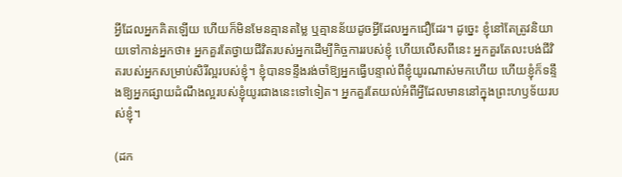អ្វីដែលអ្នកគិតឡើយ ហើយក៏មិនមែនគ្មានតម្លៃ ឬគ្មានន័យដូចអ្វីដែលអ្នកជឿដែរ។ ដូច្នេះ ខ្ញុំនៅតែត្រូវនិយាយទៅកាន់អ្នកថា៖ អ្នកគួរតែថ្វាយជីវិតរបស់អ្នកដើម្បីកិច្ចការរបស់ខ្ញុំ ហើយលើសពីនេះ អ្នកគួរតែលះបង់ជីវិតរបស់អ្នកសម្រាប់សិរីល្អរបស់ខ្ញុំ។ ខ្ញុំបានទន្ទឹងរង់ចាំឱ្យអ្នកធ្វើបន្ទាល់ពីខ្ញុំយូរណាស់មកហើយ ហើយខ្ញុំក៏ទន្ទឹងឱ្យអ្នកផ្សាយដំណឹងល្អរបស់ខ្ញុំយូរជាងនេះទៅទៀត។ អ្នកគួរតែយល់អំពីអ្វីដែលមាននៅក្នុងព្រះហឫទ័យរបស់ខ្ញុំ។

(ដក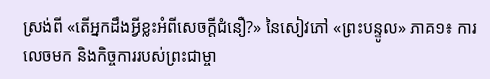ស្រង់ពី «តើអ្នកដឹងអ្វីខ្លះអំពីសេចក្តីជំនឿ?» នៃសៀវភៅ «ព្រះបន្ទូល» ភាគ១៖ ការលេចមក និងកិច្ចការរបស់ព្រះជាម្ចា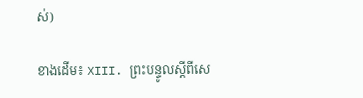ស់)

ខាងដើម៖ XIII. ព្រះបន្ទូលស្ដីពីសេ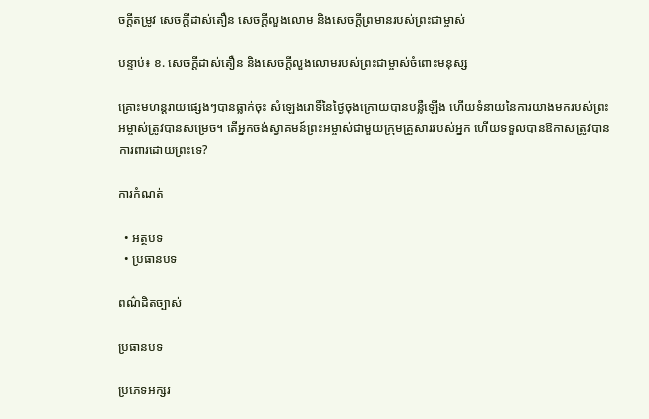ចក្តីតម្រូវ សេចក្តីដាស់តឿន សេចក្ដីលួងលោម និងសេចក្តីព្រមានរបស់ព្រះជាម្ចាស់

បន្ទាប់៖ ខ. សេចក្តីដាស់តឿន និងសេចក្តីលួងលោមរបស់ព្រះជាម្ចាស់ចំពោះមនុស្ស

គ្រោះមហន្តរាយផ្សេងៗបានធ្លាក់ចុះ សំឡេងរោទិ៍នៃថ្ងៃចុងក្រោយបានបន្លឺឡើង ហើយទំនាយនៃការយាងមករបស់ព្រះអម្ចាស់ត្រូវបានសម្រេច។ តើអ្នកចង់ស្វាគមន៍ព្រះអម្ចាស់ជាមួយក្រុមគ្រួសាររបស់អ្នក ហើយទទួលបានឱកាសត្រូវបានការពារដោយព្រះទេ?

ការកំណត់

  • អត្ថបទ
  • ប្រធានបទ

ពណ៌ដិតច្បាស់

ប្រធានបទ

ប្រភេទអក្សរ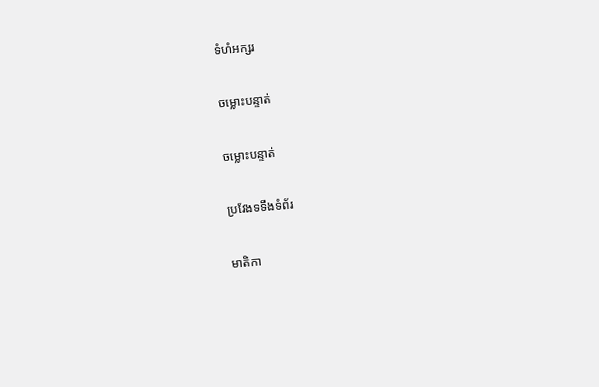ទំហំអក្សរ

ចម្លោះបន្ទាត់

ចម្លោះបន្ទាត់

ប្រវែងទទឹងទំព័រ

មាតិកា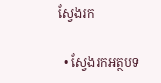ស្វែងរក

  • ស្វែងរកអត្ថបទ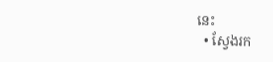នេះ
  • ស្វែងរក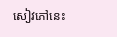សៀវភៅនេះ